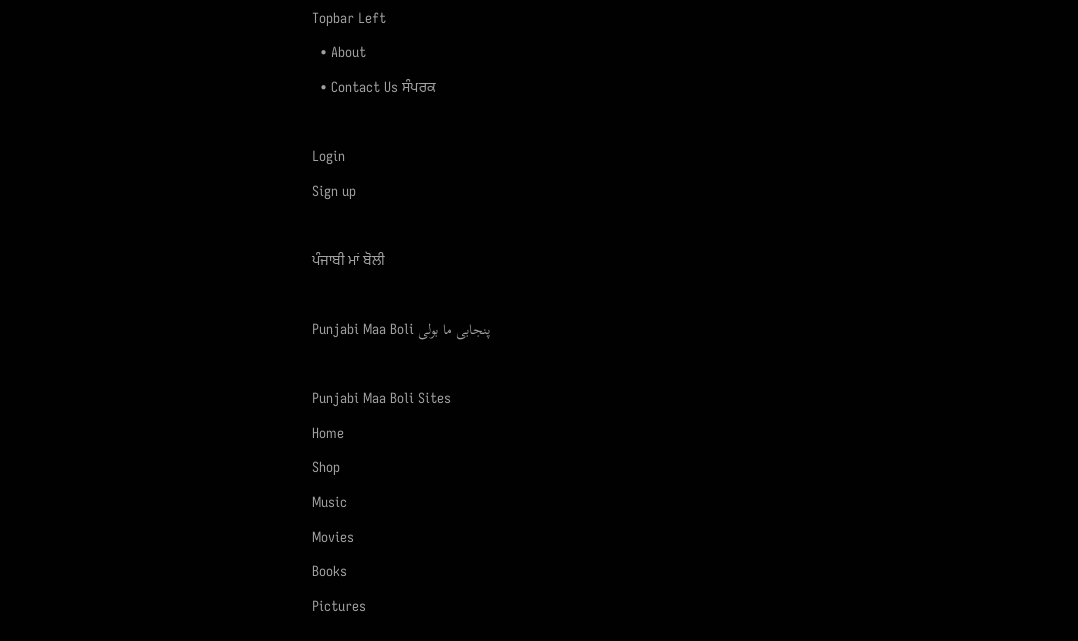Topbar Left
  • About
  • Contact Us ਸੰਪਰਕ

Login
Sign up

ਪੰਜਾਬੀ ਮਾਂ ਬੋਲੀ

Punjabi Maa Boli پنجابی ما بولی

Punjabi Maa Boli Sites
Home
Shop
Music
Movies
Books
Pictures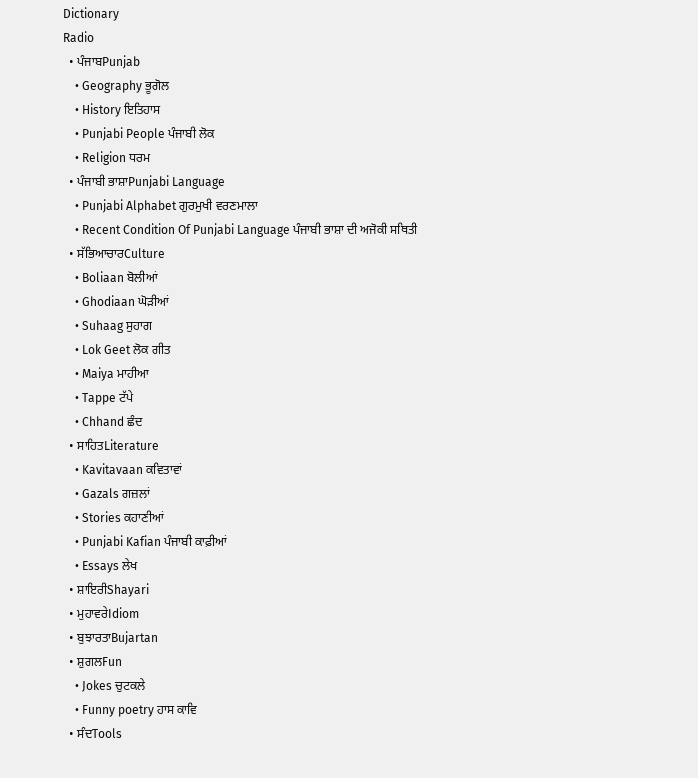Dictionary
Radio
  • ਪੰਜਾਬPunjab
    • Geography ਭੂਗੋਲ
    • History ਇਤਿਹਾਸ
    • Punjabi People ਪੰਜਾਬੀ ਲੋਕ
    • Religion ਧਰਮ
  • ਪੰਜਾਬੀ ਭਾਸ਼ਾPunjabi Language
    • Punjabi Alphabet ਗੁਰਮੁਖੀ ਵਰਣਮਾਲਾ
    • Recent Condition Of Punjabi Language ਪੰਜਾਬੀ ਭਾਸ਼ਾ ਦੀ ਅਜੋਕੀ ਸਥਿਤੀ
  • ਸੱਭਿਆਚਾਰCulture
    • Boliaan ਬੋਲੀਆਂ
    • Ghodiaan ਘੋੜੀਆਂ
    • Suhaag ਸੁਹਾਗ
    • Lok Geet ਲੋਕ ਗੀਤ
    • Maiya ਮਾਹੀਆ
    • Tappe ਟੱਪੇ
    • Chhand ਛੰਦ
  • ਸਾਹਿਤLiterature
    • Kavitavaan ਕਵਿਤਾਵਾਂ
    • Gazals ਗਜ਼ਲਾਂ
    • Stories ਕਹਾਣੀਆਂ
    • Punjabi Kafian ਪੰਜਾਬੀ ਕਾਫ਼ੀਆਂ
    • Essays ਲੇਖ
  • ਸ਼ਾਇਰੀShayari
  • ਮੁਹਾਵਰੇIdiom
  • ਬੁਝਾਰਤਾBujartan
  • ਸ਼ੁਗਲFun
    • Jokes ਚੁਟਕਲੇ
    • Funny poetry ਹਾਸ ਕਾਵਿ
  • ਸੰਦTools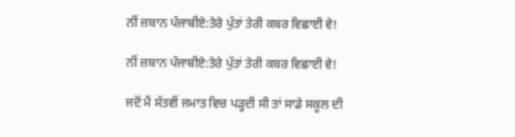ਨੀਂ ਜ਼ਬਾਨ ਪੰਜਾਬੀਏ:ਤੇਰੇ ਪੁੱਤਾਂ ਤੇਰੀ ਕਬਰ ਵਿਛਾਈ ਵੇ!

ਨੀਂ ਜ਼ਬਾਨ ਪੰਜਾਬੀਏ:ਤੇਰੇ ਪੁੱਤਾਂ ਤੇਰੀ ਕਬਰ ਵਿਛਾਈ ਵੇ!

ਜਦੋਂ ਮੈਂ ਸੱਤਵੀਂ ਜਮਾਤ ਵਿਚ ਪੜ੍ਹਦੀ ਸੀ ਤਾਂ ਸਾਡੇ ਸਕੂਲ ਦੀ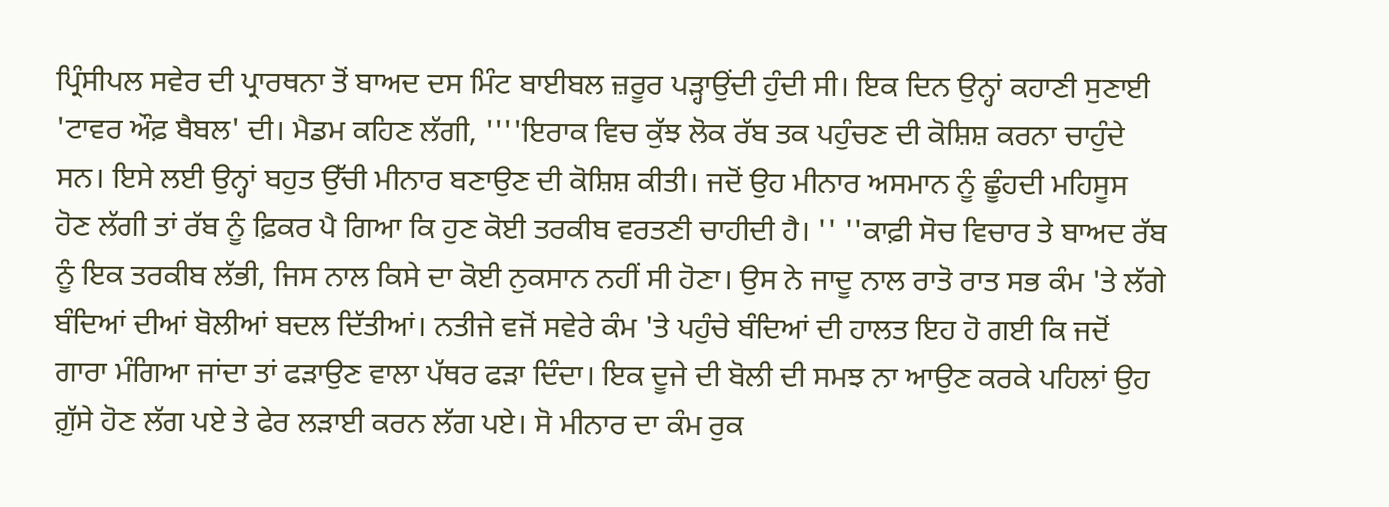ਪ੍ਰਿੰਸੀਪਲ ਸਵੇਰ ਦੀ ਪ੍ਰਾਰਥਨਾ ਤੋਂ ਬਾਅਦ ਦਸ ਮਿੰਟ ਬਾਈਬਲ ਜ਼ਰੂਰ ਪੜ੍ਹਾਉਂਦੀ ਹੁੰਦੀ ਸੀ। ਇਕ ਦਿਨ ਉਨ੍ਹਾਂ ਕਹਾਣੀ ਸੁਣਾਈ 'ਟਾਵਰ ਔਫ਼ ਬੈਬਲ' ਦੀ। ਮੈਡਮ ਕਹਿਣ ਲੱਗੀ, ''''ਇਰਾਕ ਵਿਚ ਕੁੱਝ ਲੋਕ ਰੱਬ ਤਕ ਪਹੁੰਚਣ ਦੀ ਕੋਸ਼ਿਸ਼ ਕਰਨਾ ਚਾਹੁੰਦੇ ਸਨ। ਇਸੇ ਲਈ ਉਨ੍ਹਾਂ ਬਹੁਤ ਉੱਚੀ ਮੀਨਾਰ ਬਣਾਉਣ ਦੀ ਕੋਸ਼ਿਸ਼ ਕੀਤੀ। ਜਦੋਂ ਉਹ ਮੀਨਾਰ ਅਸਮਾਨ ਨੂੰ ਛੂੰਹਦੀ ਮਹਿਸੂਸ ਹੋਣ ਲੱਗੀ ਤਾਂ ਰੱਬ ਨੂੰ ਫ਼ਿਕਰ ਪੈ ਗਿਆ ਕਿ ਹੁਣ ਕੋਈ ਤਰਕੀਬ ਵਰਤਣੀ ਚਾਹੀਦੀ ਹੈ। '' ''ਕਾਫ਼ੀ ਸੋਚ ਵਿਚਾਰ ਤੇ ਬਾਅਦ ਰੱਬ ਨੂੰ ਇਕ ਤਰਕੀਬ ਲੱਭੀ, ਜਿਸ ਨਾਲ ਕਿਸੇ ਦਾ ਕੋਈ ਨੁਕਸਾਨ ਨਹੀਂ ਸੀ ਹੋਣਾ। ਉਸ ਨੇ ਜਾਦੂ ਨਾਲ ਰਾਤੋ ਰਾਤ ਸਭ ਕੰਮ 'ਤੇ ਲੱਗੇ ਬੰਦਿਆਂ ਦੀਆਂ ਬੋਲੀਆਂ ਬਦਲ ਦਿੱਤੀਆਂ। ਨਤੀਜੇ ਵਜੋਂ ਸਵੇਰੇ ਕੰਮ 'ਤੇ ਪਹੁੰਚੇ ਬੰਦਿਆਂ ਦੀ ਹਾਲਤ ਇਹ ਹੋ ਗਈ ਕਿ ਜਦੋਂ ਗਾਰਾ ਮੰਗਿਆ ਜਾਂਦਾ ਤਾਂ ਫੜਾਉਣ ਵਾਲਾ ਪੱਥਰ ਫੜਾ ਦਿੰਦਾ। ਇਕ ਦੂਜੇ ਦੀ ਬੋਲੀ ਦੀ ਸਮਝ ਨਾ ਆਉਣ ਕਰਕੇ ਪਹਿਲਾਂ ਉਹ ਗ਼ੁੱਸੇ ਹੋਣ ਲੱਗ ਪਏ ਤੇ ਫੇਰ ਲੜਾਈ ਕਰਨ ਲੱਗ ਪਏ। ਸੋ ਮੀਨਾਰ ਦਾ ਕੰਮ ਰੁਕ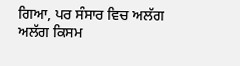ਗਿਆ, ਪਰ ਸੰਸਾਰ ਵਿਚ ਅਲੱਗ ਅਲੱਗ ਕਿਸਮ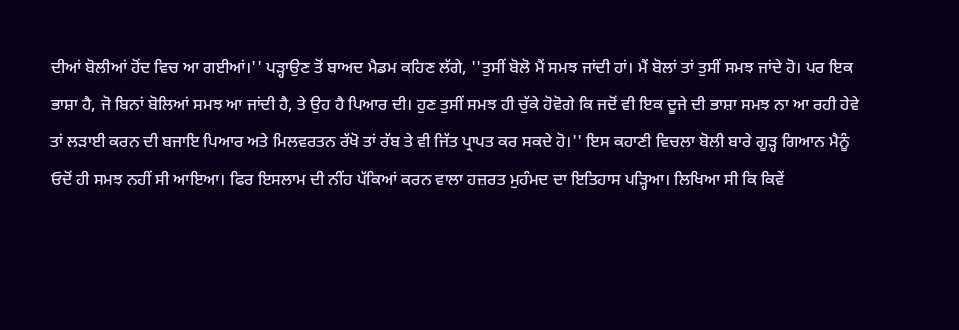ਦੀਆਂ ਬੋਲੀਆਂ ਹੋਂਦ ਵਿਚ ਆ ਗਈਆਂ।'' ਪੜ੍ਹਾਉਣ ਤੋਂ ਬਾਅਦ ਮੈਡਮ ਕਹਿਣ ਲੱਗੇ, ''ਤੁਸੀਂ ਬੋਲੋ ਮੈਂ ਸਮਝ ਜਾਂਦੀ ਹਾਂ। ਮੈਂ ਬੋਲਾਂ ਤਾਂ ਤੁਸੀਂ ਸਮਝ ਜਾਂਦੇ ਹੋ। ਪਰ ਇਕ ਭਾਸ਼ਾ ਹੈ, ਜੋ ਬਿਨਾਂ ਬੋਲਿਆਂ ਸਮਝ ਆ ਜਾਂਦੀ ਹੈ, ਤੇ ਉਹ ਹੈ ਪਿਆਰ ਦੀ। ਹੁਣ ਤੁਸੀਂ ਸਮਝ ਹੀ ਚੁੱਕੇ ਹੋਵੋਗੇ ਕਿ ਜਦੋਂ ਵੀ ਇਕ ਦੂਜੇ ਦੀ ਭਾਸ਼ਾ ਸਮਝ ਨਾ ਆ ਰਹੀ ਹੇਵੇ ਤਾਂ ਲੜਾਈ ਕਰਨ ਦੀ ਬਜਾਇ ਪਿਆਰ ਅਤੇ ਮਿਲਵਰਤਨ ਰੱਖੋ ਤਾਂ ਰੱਬ ਤੇ ਵੀ ਜਿੱਤ ਪ੍ਰਾਪਤ ਕਰ ਸਕਦੇ ਹੋ।'' ਇਸ ਕਹਾਣੀ ਵਿਚਲਾ ਬੋਲੀ ਬਾਰੇ ਗੂੜ੍ਹ ਗਿਆਨ ਮੈਨੂੰ ਓਦੋਂ ਹੀ ਸਮਝ ਨਹੀਂ ਸੀ ਆਇਆ। ਫਿਰ ਇਸਲਾਮ ਦੀ ਨੀਂਹ ਪੱਕਿਆਂ ਕਰਨ ਵਾਲਾ ਹਜ਼ਰਤ ਮੁਹੰਮਦ ਦਾ ਇਤਿਹਾਸ ਪੜ੍ਹਿਆ। ਲਿਖਿਆ ਸੀ ਕਿ ਕਿਵੇਂ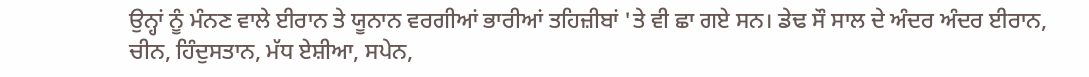ਉਨ੍ਹਾਂ ਨੂੰ ਮੰਨਣ ਵਾਲੇ ਈਰਾਨ ਤੇ ਯੂਨਾਨ ਵਰਗੀਆਂ ਭਾਰੀਆਂ ਤਹਿਜ਼ੀਬਾਂ 'ਤੇ ਵੀ ਛਾ ਗਏ ਸਨ। ਡੇਢ ਸੌ ਸਾਲ ਦੇ ਅੰਦਰ ਅੰਦਰ ਈਰਾਨ, ਚੀਨ, ਹਿੰਦੁਸਤਾਨ, ਮੱਧ ਏਸ਼ੀਆ, ਸਪੇਨ,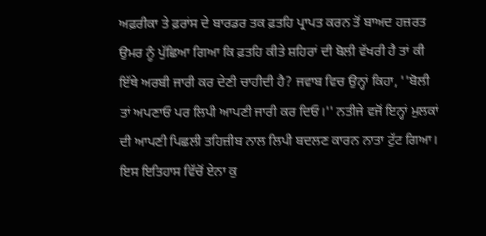ਅਫ਼ਰੀਕਾ ਤੇ ਫ਼ਰਾਂਸ ਦੇ ਬਾਰਡਰ ਤਕ ਫ਼ਤਹਿ ਪ੍ਰਾਪਤ ਕਰਨ ਤੋਂ ਬਾਅਦ ਹਜ਼ਰਤ ਉਮਰ ਨੂੰ ਪੁੱਛਿਆ ਗਿਆ ਕਿ ਫ਼ਤਹਿ ਕੀਤੇ ਸ਼ਹਿਰਾਂ ਦੀ ਬੋਲੀ ਵੱਖਰੀ ਹੈ ਤਾਂ ਕੀ ਇੱਥੇ ਅਰਬੀ ਜਾਰੀ ਕਰ ਦੇਣੀ ਚਾਹੀਦੀ ਹੈ? ਜਵਾਬ ਵਿਚ ਉਨ੍ਹਾਂ ਕਿਹਾ, ''ਬੋਲੀ ਤਾਂ ਅਪਣਾਓ ਪਰ ਲਿਪੀ ਆਪਣੀ ਜਾਰੀ ਕਰ ਦਿਓ।'' ਨਤੀਜੇ ਵਜੋਂ ਇਨ੍ਹਾਂ ਮੁਲਕਾਂ ਦੀ ਆਪਣੀ ਪਿਛਲੀ ਤਹਿਜ਼ੀਬ ਨਾਲ ਲਿਪੀ ਬਦਲਣ ਕਾਰਨ ਨਾਤਾ ਟੁੱਟ ਗਿਆ। ਇਸ ਇਤਿਹਾਸ ਵਿੱਚੋਂ ਏਨਾ ਕੁ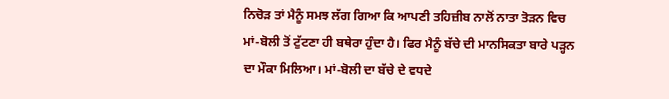ਨਿਚੋੜ ਤਾਂ ਮੈਨੂੰ ਸਮਝ ਲੱਗ ਗਿਆ ਕਿ ਆਪਣੀ ਤਹਿਜ਼ੀਬ ਨਾਲੋਂ ਨਾਤਾ ਤੋੜਨ ਵਿਚ ਮਾਂ-ਬੋਲੀ ਤੋਂ ਟੁੱਟਣਾ ਹੀ ਬਥੇਰਾ ਹੁੰਦਾ ਹੈ। ਫਿਰ ਮੈਨੂੰ ਬੱਚੇ ਦੀ ਮਾਨਸਿਕਤਾ ਬਾਰੇ ਪੜ੍ਹਨ ਦਾ ਮੌਕਾ ਮਿਲਿਆ। ਮਾਂ-ਬੋਲੀ ਦਾ ਬੱਚੇ ਦੇ ਵਧਦੇ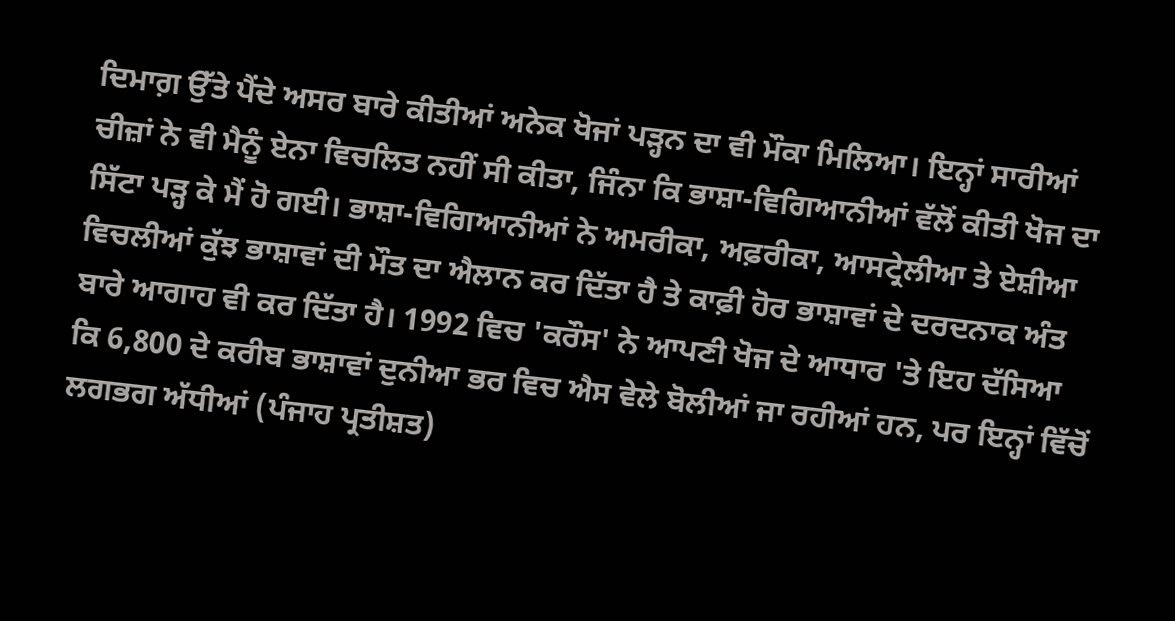ਦਿਮਾਗ਼ ਉੱਤੇ ਪੈਂਦੇ ਅਸਰ ਬਾਰੇ ਕੀਤੀਆਂ ਅਨੇਕ ਖੋਜਾਂ ਪੜ੍ਹਨ ਦਾ ਵੀ ਮੌਕਾ ਮਿਲਿਆ। ਇਨ੍ਹਾਂ ਸਾਰੀਆਂ ਚੀਜ਼ਾਂ ਨੇ ਵੀ ਮੈਨੂੰ ਏਨਾ ਵਿਚਲਿਤ ਨਹੀਂ ਸੀ ਕੀਤਾ, ਜਿੰਨਾ ਕਿ ਭਾਸ਼ਾ-ਵਿਗਿਆਨੀਆਂ ਵੱਲੋਂ ਕੀਤੀ ਖੋਜ ਦਾ ਸਿੱਟਾ ਪੜ੍ਹ ਕੇ ਮੈਂ ਹੋ ਗਈ। ਭਾਸ਼ਾ-ਵਿਗਿਆਨੀਆਂ ਨੇ ਅਮਰੀਕਾ, ਅਫ਼ਰੀਕਾ, ਆਸਟ੍ਰੇਲੀਆ ਤੇ ਏਸ਼ੀਆ ਵਿਚਲੀਆਂ ਕੁੱਝ ਭਾਸ਼ਾਵਾਂ ਦੀ ਮੌਤ ਦਾ ਐਲਾਨ ਕਰ ਦਿੱਤਾ ਹੈ ਤੇ ਕਾਫ਼ੀ ਹੋਰ ਭਾਸ਼ਾਵਾਂ ਦੇ ਦਰਦਨਾਕ ਅੰਤ ਬਾਰੇ ਆਗਾਹ ਵੀ ਕਰ ਦਿੱਤਾ ਹੈ। 1992 ਵਿਚ 'ਕਰੌਸ' ਨੇ ਆਪਣੀ ਖੋਜ ਦੇ ਆਧਾਰ 'ਤੇ ਇਹ ਦੱਸਿਆ ਕਿ 6,800 ਦੇ ਕਰੀਬ ਭਾਸ਼ਾਵਾਂ ਦੁਨੀਆ ਭਰ ਵਿਚ ਐਸ ਵੇਲੇ ਬੋਲੀਆਂ ਜਾ ਰਹੀਆਂ ਹਨ, ਪਰ ਇਨ੍ਹਾਂ ਵਿੱਚੋਂ ਲਗਭਗ ਅੱਧੀਆਂ (ਪੰਜਾਹ ਪ੍ਰਤੀਸ਼ਤ)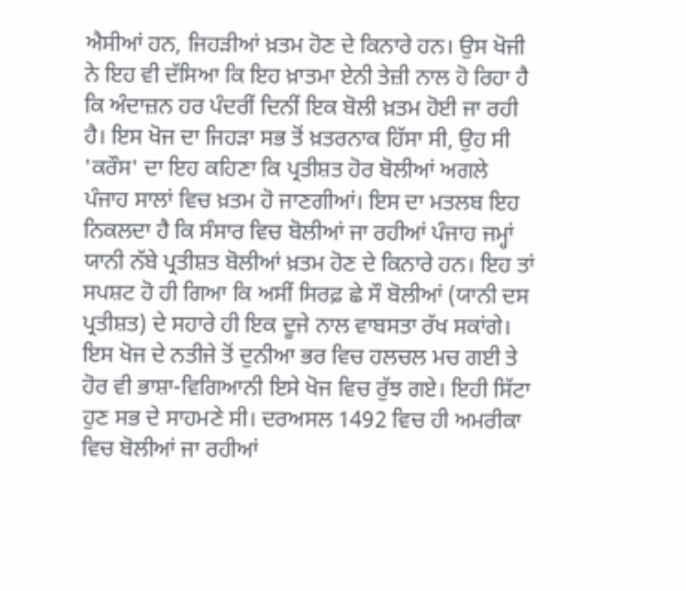ਐਸੀਆਂ ਹਨ, ਜਿਹੜੀਆਂ ਖ਼ਤਮ ਹੋਣ ਦੇ ਕਿਨਾਰੇ ਹਨ। ਉਸ ਖੋਜੀ ਨੇ ਇਹ ਵੀ ਦੱਸਿਆ ਕਿ ਇਹ ਖ਼ਾਤਮਾ ਏਨੀ ਤੇਜ਼ੀ ਨਾਲ ਹੋ ਰਿਹਾ ਹੈ ਕਿ ਅੰਦਾਜ਼ਨ ਹਰ ਪੰਦਰੀਂ ਦਿਨੀਂ ਇਕ ਬੋਲੀ ਖ਼ਤਮ ਹੋਈ ਜਾ ਰਹੀ ਹੈ। ਇਸ ਖੋਜ ਦਾ ਜਿਹੜਾ ਸਭ ਤੋਂ ਖ਼ਤਰਨਾਕ ਹਿੱਸਾ ਸੀ, ਉਹ ਸੀ 'ਕਰੌਸ' ਦਾ ਇਹ ਕਹਿਣਾ ਕਿ ਪ੍ਰਤੀਸ਼ਤ ਹੋਰ ਬੋਲੀਆਂ ਅਗਲੇ ਪੰਜਾਹ ਸਾਲਾਂ ਵਿਚ ਖ਼ਤਮ ਹੋ ਜਾਣਗੀਆਂ। ਇਸ ਦਾ ਮਤਲਬ ਇਹ ਨਿਕਲਦਾ ਹੈ ਕਿ ਸੰਸਾਰ ਵਿਚ ਬੋਲੀਆਂ ਜਾ ਰਹੀਆਂ ਪੰਜਾਹ ਜਮ੍ਹਾਂ ਯਾਨੀ ਨੱਬੇ ਪ੍ਰਤੀਸ਼ਤ ਬੋਲੀਆਂ ਖ਼ਤਮ ਹੋਣ ਦੇ ਕਿਨਾਰੇ ਹਨ। ਇਹ ਤਾਂ ਸਪਸ਼ਟ ਹੋ ਹੀ ਗਿਆ ਕਿ ਅਸੀਂ ਸਿਰਫ਼ ਛੇ ਸੌ ਬੋਲੀਆਂ (ਯਾਨੀ ਦਸ ਪ੍ਰਤੀਸ਼ਤ) ਦੇ ਸਹਾਰੇ ਹੀ ਇਕ ਦੂਜੇ ਨਾਲ ਵਾਬਸਤਾ ਰੱਖ ਸਕਾਂਗੇ। ਇਸ ਖੋਜ ਦੇ ਨਤੀਜੇ ਤੋਂ ਦੁਨੀਆ ਭਰ ਵਿਚ ਹਲਚਲ ਮਚ ਗਈ ਤੇ ਹੋਰ ਵੀ ਭਾਸ਼ਾ-ਵਿਗਿਆਨੀ ਇਸੇ ਖੋਜ ਵਿਚ ਰੁੱਝ ਗਏ। ਇਹੀ ਸਿੱਟਾ ਹੁਣ ਸਭ ਦੇ ਸਾਹਮਣੇ ਸੀ। ਦਰਅਸਲ 1492 ਵਿਚ ਹੀ ਅਮਰੀਕਾ ਵਿਚ ਬੋਲੀਆਂ ਜਾ ਰਹੀਆਂ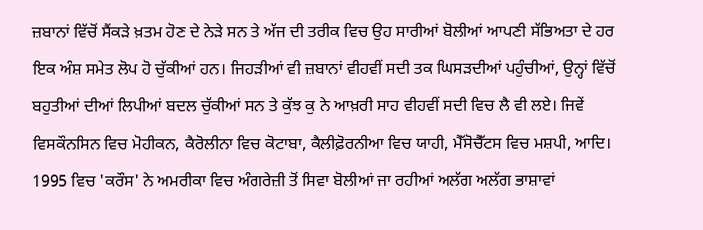ਜ਼ਬਾਨਾਂ ਵਿੱਚੋਂ ਸੈਂਕੜੇ ਖ਼ਤਮ ਹੋਣ ਦੇ ਨੇੜੇ ਸਨ ਤੇ ਅੱਜ ਦੀ ਤਰੀਕ ਵਿਚ ਉਹ ਸਾਰੀਆਂ ਬੋਲੀਆਂ ਆਪਣੀ ਸੱਭਿਅਤਾ ਦੇ ਹਰ ਇਕ ਅੰਸ਼ ਸਮੇਤ ਲੋਪ ਹੋ ਚੁੱਕੀਆਂ ਹਨ। ਜਿਹੜੀਆਂ ਵੀ ਜ਼ਬਾਨਾਂ ਵੀਹਵੀਂ ਸਦੀ ਤਕ ਘਿਸੜਦੀਆਂ ਪਹੁੰਚੀਆਂ, ਉਨ੍ਹਾਂ ਵਿੱਚੋਂ ਬਹੁਤੀਆਂ ਦੀਆਂ ਲਿਪੀਆਂ ਬਦਲ ਚੁੱਕੀਆਂ ਸਨ ਤੇ ਕੁੱਝ ਕੁ ਨੇ ਆਖ਼ਰੀ ਸਾਹ ਵੀਹਵੀਂ ਸਦੀ ਵਿਚ ਲੈ ਵੀ ਲਏ। ਜਿਵੇਂ ਵਿਸਕੌਨਸਿਨ ਵਿਚ ਮੋਹੀਕਨ, ਕੈਰੋਲੀਨਾ ਵਿਚ ਕੋਟਾਬਾ, ਕੈਲੀਫ਼ੋਰਨੀਆ ਵਿਚ ਯਾਹੀ, ਮੈੱਸੋਚੈੱਟਸ ਵਿਚ ਮਸ਼ਪੀ, ਆਦਿ। 1995 ਵਿਚ 'ਕਰੌਸ' ਨੇ ਅਮਰੀਕਾ ਵਿਚ ਅੰਗਰੇਜ਼ੀ ਤੋਂ ਸਿਵਾ ਬੋਲੀਆਂ ਜਾ ਰਹੀਆਂ ਅਲੱਗ ਅਲੱਗ ਭਾਸ਼ਾਵਾਂ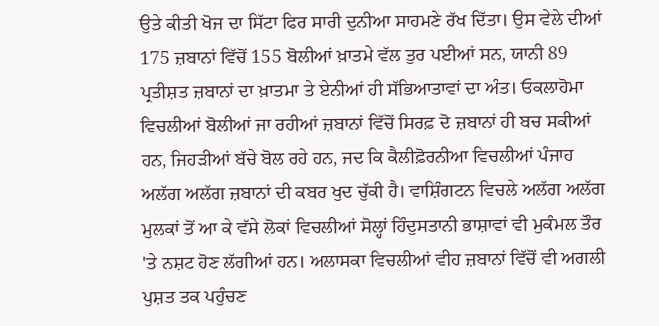ਉਤੇ ਕੀਤੀ ਖੋਜ ਦਾ ਸਿੱਟਾ ਫਿਰ ਸਾਰੀ ਦੁਨੀਆ ਸਾਹਮਣੇ ਰੱਖ ਦਿੱਤਾ। ਉਸ ਵੇਲੇ ਦੀਆਂ 175 ਜ਼ਬਾਨਾਂ ਵਿੱਚੋਂ 155 ਬੋਲੀਆਂ ਖ਼ਾਤਮੇ ਵੱਲ ਤੁਰ ਪਈਆਂ ਸਨ, ਯਾਨੀ 89 ਪ੍ਰਤੀਸ਼ਤ ਜ਼ਬਾਨਾਂ ਦਾ ਖ਼ਾਤਮਾ ਤੇ ਏਨੀਆਂ ਹੀ ਸੱਭਿਆਤਾਵਾਂ ਦਾ ਅੰਤ। ਓਕਲਾਹੋਮਾ ਵਿਚਲੀਆਂ ਬੋਲੀਆਂ ਜਾ ਰਹੀਆਂ ਜ਼ਬਾਨਾਂ ਵਿੱਚੋਂ ਸਿਰਫ਼ ਦੋ ਜ਼ਬਾਨਾਂ ਹੀ ਬਚ ਸਕੀਆਂ ਹਨ, ਜਿਹੜੀਆਂ ਬੱਚੇ ਬੋਲ ਰਹੇ ਹਨ, ਜਦ ਕਿ ਕੈਲੀਫ਼ੋਰਨੀਆ ਵਿਚਲੀਆਂ ਪੰਜਾਹ ਅਲੱਗ ਅਲੱਗ ਜ਼ਬਾਨਾਂ ਦੀ ਕਬਰ ਖੁਦ ਚੁੱਕੀ ਹੈ। ਵਾਸ਼ਿੰਗਟਨ ਵਿਚਲੇ ਅਲੱਗ ਅਲੱਗ ਮੁਲਕਾਂ ਤੋਂ ਆ ਕੇ ਵੱਸੇ ਲੋਕਾਂ ਵਿਚਲੀਆਂ ਸੋਲ੍ਹਾਂ ਹਿੰਦੁਸਤਾਨੀ ਭਾਸ਼ਾਵਾਂ ਵੀ ਮੁਕੰਮਲ ਤੌਰ 'ਤੇ ਨਸ਼ਟ ਹੋਣ ਲੱਗੀਆਂ ਹਨ। ਅਲਾਸਕਾ ਵਿਚਲੀਆਂ ਵੀਹ ਜ਼ਬਾਨਾਂ ਵਿੱਚੋਂ ਵੀ ਅਗਲੀ ਪੁਸ਼ਤ ਤਕ ਪਹੁੰਚਣ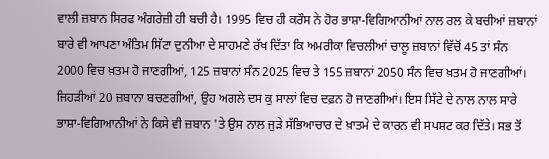ਵਾਲੀ ਜ਼ਬਾਨ ਸਿਰਫ ਅੰਗਰੇਜ਼ੀ ਹੀ ਬਚੀ ਹੈ। 1995 ਵਿਚ ਹੀ ਕਰੌਸ ਨੇ ਹੋਰ ਭਾਸ਼ਾ-ਵਿਗਿਆਨੀਆਂ ਨਾਲ ਰਲ ਕੇ ਬਚੀਆਂ ਜ਼ਬਾਨਾਂ ਬਾਰੇ ਵੀ ਆਪਣਾ ਅੰਤਿਮ ਸਿੱਟਾ ਦੁਨੀਆ ਦੇ ਸਾਹਮਣੇ ਰੱਖ ਦਿੱਤਾ ਕਿ ਅਮਰੀਕਾ ਵਿਚਲੀਆਂ ਚਾਲੂ ਜ਼ਬਾਨਾਂ ਵਿੱਚੋਂ 45 ਤਾਂ ਸੰਨ 2000 ਵਿਚ ਖ਼ਤਮ ਹੋ ਜਾਣਗੀਆਂ, 125 ਜ਼ਬਾਨਾਂ ਸੰਨ 2025 ਵਿਚ ਤੇ 155 ਜ਼ਬਾਨਾਂ 2050 ਸੰਨ ਵਿਚ ਖ਼ਤਮ ਹੋ ਜਾਣਗੀਆਂ। ਜਿਹੜੀਆਂ 20 ਜ਼ਬਾਨਾ ਬਚਣਗੀਆਂ, ਉਹ ਅਗਲੇ ਦਸ ਕੁ ਸਾਲਾਂ ਵਿਚ ਦਫ਼ਨ ਹੋ ਜਾਣਗੀਆਂ। ਇਸ ਸਿੱਟੇ ਦੇ ਨਾਲ ਨਾਲ ਸਾਰੇ ਭਾਸ਼ਾ-ਵਿਗਿਆਨੀਆਂ ਨੇ ਕਿਸੇ ਵੀ ਜ਼ਬਾਨ 'ਤੇ ਉਸ ਨਾਲ ਜੁੜੇ ਸੱਭਿਆਚਾਰ ਦੇ ਖ਼ਾਤਮੇ ਦੇ ਕਾਰਨ ਵੀ ਸਪਸ਼ਟ ਕਰ ਦਿੱਤੇ। ਸਭ ਤੋਂ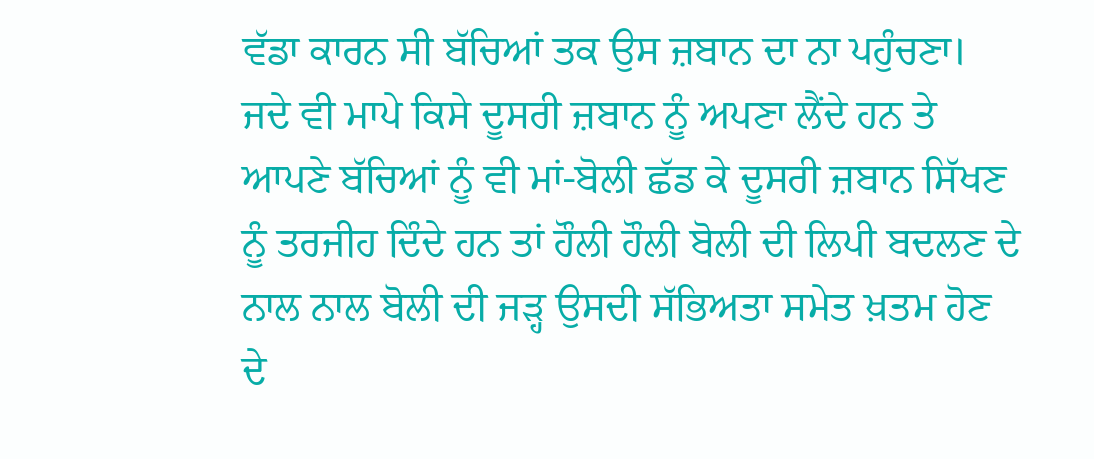ਵੱਡਾ ਕਾਰਨ ਸੀ ਬੱਚਿਆਂ ਤਕ ਉਸ ਜ਼ਬਾਨ ਦਾ ਨਾ ਪਹੁੰਚਣਾ। ਜਦੇ ਵੀ ਮਾਪੇ ਕਿਸੇ ਦੂਸਰੀ ਜ਼ਬਾਨ ਨੂੰ ਅਪਣਾ ਲੈਂਦੇ ਹਨ ਤੇ ਆਪਣੇ ਬੱਚਿਆਂ ਨੂੰ ਵੀ ਮਾਂ-ਬੋਲੀ ਛੱਡ ਕੇ ਦੂਸਰੀ ਜ਼ਬਾਨ ਸਿੱਖਣ ਨੂੰ ਤਰਜੀਹ ਦਿੰਦੇ ਹਨ ਤਾਂ ਹੌਲੀ ਹੌਲੀ ਬੋਲੀ ਦੀ ਲਿਪੀ ਬਦਲਣ ਦੇ ਨਾਲ ਨਾਲ ਬੋਲੀ ਦੀ ਜੜ੍ਹ ਉਸਦੀ ਸੱਭਿਅਤਾ ਸਮੇਤ ਖ਼ਤਮ ਹੋਣ ਦੇ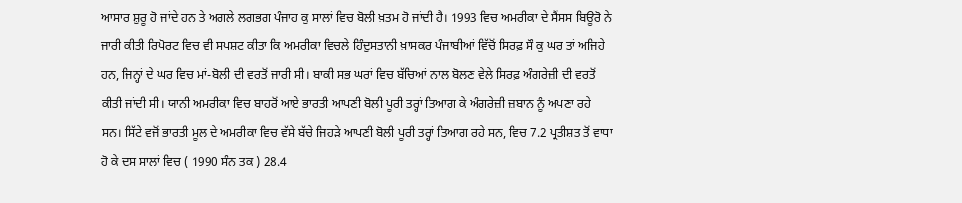ਆਸਾਰ ਸ਼ੁਰੂ ਹੋ ਜਾਂਦੇ ਹਨ ਤੇ ਅਗਲੇ ਲਗਭਗ ਪੰਜਾਹ ਕੁ ਸਾਲਾਂ ਵਿਚ ਬੋਲੀ ਖ਼ਤਮ ਹੋ ਜਾਂਦੀ ਹੈ। 1993 ਵਿਚ ਅਮਰੀਕਾ ਦੇ ਸੈਂਸਸ ਬਿਊਰੋ ਨੇ ਜਾਰੀ ਕੀਤੀ ਰਿਪੋਰਟ ਵਿਚ ਵੀ ਸਪਸ਼ਟ ਕੀਤਾ ਕਿ ਅਮਰੀਕਾ ਵਿਚਲੇ ਹਿੰਦੁਸਤਾਨੀ ਖ਼ਾਸਕਰ ਪੰਜਾਬੀਆਂ ਵਿੱਚੋਂ ਸਿਰਫ਼ ਸੌ ਕੁ ਘਰ ਤਾਂ ਅਜਿਹੇ ਹਨ, ਜਿਨ੍ਹਾਂ ਦੇ ਘਰ ਵਿਚ ਮਾਂ-ਬੋਲੀ ਦੀ ਵਰਤੋਂ ਜਾਰੀ ਸੀ। ਬਾਕੀ ਸਭ ਘਰਾਂ ਵਿਚ ਬੱਚਿਆਂ ਨਾਲ ਬੋਲਣ ਵੇਲੇ ਸਿਰਫ਼ ਅੰਗਰੇਜ਼ੀ ਦੀ ਵਰਤੋਂ ਕੀਤੀ ਜਾਂਦੀ ਸੀ। ਯਾਨੀ ਅਮਰੀਕਾ ਵਿਚ ਬਾਹਰੋਂ ਆਏ ਭਾਰਤੀ ਆਪਣੀ ਬੋਲੀ ਪੂਰੀ ਤਰ੍ਹਾਂ ਤਿਆਗ ਕੇ ਅੰਗਰੇਜ਼ੀ ਜ਼ਬਾਨ ਨੂੰ ਅਪਣਾ ਰਹੇ ਸਨ। ਸਿੱਟੇ ਵਜੋਂ ਭਾਰਤੀ ਮੂਲ ਦੇ ਅਮਰੀਕਾ ਵਿਚ ਵੱਸੇ ਬੱਚੇ ਜਿਹੜੇ ਆਪਣੀ ਬੋਲੀ ਪੂਰੀ ਤਰ੍ਹਾਂ ਤਿਆਗ ਰਹੇ ਸਨ, ਵਿਚ 7.2 ਪ੍ਰਤੀਸ਼ਤ ਤੋਂ ਵਾਧਾ ਹੋ ਕੇ ਦਸ ਸਾਲਾਂ ਵਿਚ ( 1990 ਸੰਨ ਤਕ ) 28.4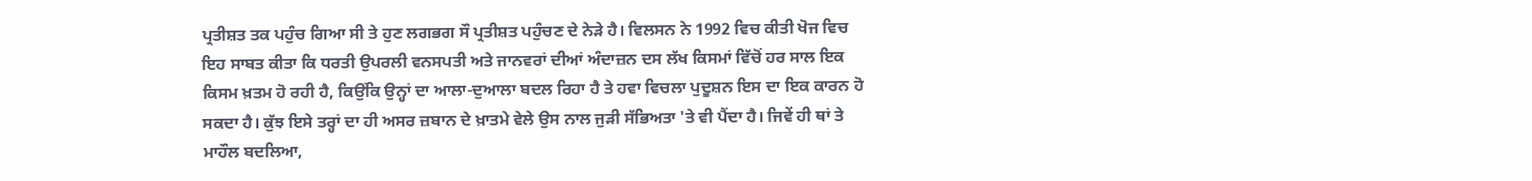ਪ੍ਰਤੀਸ਼ਤ ਤਕ ਪਹੁੰਚ ਗਿਆ ਸੀ ਤੇ ਹੁਣ ਲਗਭਗ ਸੌ ਪ੍ਰਤੀਸ਼ਤ ਪਹੁੰਚਣ ਦੇ ਨੇੜੇ ਹੈ। ਵਿਲਸਨ ਨੇ 1992 ਵਿਚ ਕੀਤੀ ਖੋਜ ਵਿਚ ਇਹ ਸਾਬਤ ਕੀਤਾ ਕਿ ਧਰਤੀ ਉਪਰਲੀ ਵਨਸਪਤੀ ਅਤੇ ਜਾਨਵਰਾਂ ਦੀਆਂ ਅੰਦਾਜ਼ਨ ਦਸ ਲੱਖ ਕਿਸਮਾਂ ਵਿੱਚੋਂ ਹਰ ਸਾਲ ਇਕ ਕਿਸਮ ਖ਼ਤਮ ਹੋ ਰਹੀ ਹੈ, ਕਿਉਂਕਿ ਉਨ੍ਹਾਂ ਦਾ ਆਲਾ-ਦੁਆਲਾ ਬਦਲ ਰਿਹਾ ਹੈ ਤੇ ਹਵਾ ਵਿਚਲਾ ਪੁਦੂਸ਼ਨ ਇਸ ਦਾ ਇਕ ਕਾਰਨ ਹੋ ਸਕਦਾ ਹੈ। ਕੁੱਝ ਇਸੇ ਤਰ੍ਹਾਂ ਦਾ ਹੀ ਅਸਰ ਜ਼ਬਾਨ ਦੇ ਖ਼ਾਤਮੇ ਵੇਲੇ ਉਸ ਨਾਲ ਜੁੜੀ ਸੱਭਿਅਤਾ 'ਤੇ ਵੀ ਪੈਂਦਾ ਹੈ। ਜਿਵੇਂ ਹੀ ਥਾਂ ਤੇ ਮਾਹੌਲ ਬਦਲਿਆ,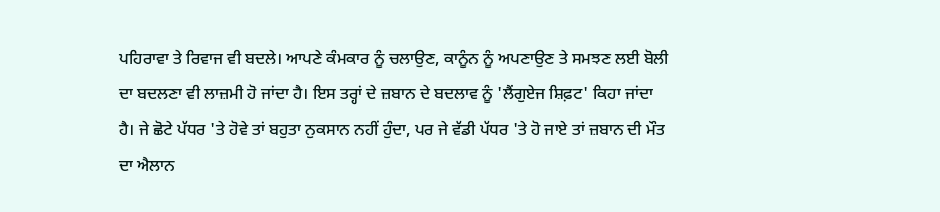ਪਹਿਰਾਵਾ ਤੇ ਰਿਵਾਜ ਵੀ ਬਦਲੇ। ਆਪਣੇ ਕੰਮਕਾਰ ਨੂੰ ਚਲਾਉਣ, ਕਾਨੂੰਨ ਨੂੰ ਅਪਣਾਉਣ ਤੇ ਸਮਝਣ ਲਈ ਬੋਲੀ ਦਾ ਬਦਲਣਾ ਵੀ ਲਾਜ਼ਮੀ ਹੋ ਜਾਂਦਾ ਹੈ। ਇਸ ਤਰ੍ਹਾਂ ਦੇ ਜ਼ਬਾਨ ਦੇ ਬਦਲਾਵ ਨੂੰ 'ਲੈਂਗੁਏਜ ਸ਼ਿਫ਼ਟ' ਕਿਹਾ ਜਾਂਦਾ ਹੈ। ਜੇ ਛੋਟੇ ਪੱਧਰ 'ਤੇ ਹੋਵੇ ਤਾਂ ਬਹੁਤਾ ਨੁਕਸਾਨ ਨਹੀਂ ਹੁੰਦਾ, ਪਰ ਜੇ ਵੱਡੀ ਪੱਧਰ 'ਤੇ ਹੋ ਜਾਏ ਤਾਂ ਜ਼ਬਾਨ ਦੀ ਮੌਤ ਦਾ ਐਲਾਨ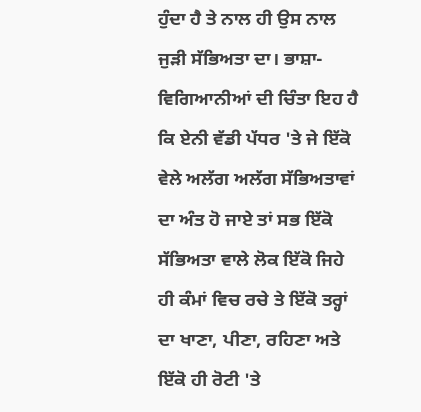ਹੁੰਦਾ ਹੈ ਤੇ ਨਾਲ ਹੀ ਉਸ ਨਾਲ ਜੁੜੀ ਸੱਭਿਅਤਾ ਦਾ। ਭਾਸ਼ਾ-ਵਿਗਿਆਨੀਆਂ ਦੀ ਚਿੰਤਾ ਇਹ ਹੈ ਕਿ ਏਨੀ ਵੱਡੀ ਪੱਧਰ 'ਤੇ ਜੇ ਇੱਕੋ ਵੇਲੇ ਅਲੱਗ ਅਲੱਗ ਸੱਭਿਅਤਾਵਾਂ ਦਾ ਅੰਤ ਹੋ ਜਾਏ ਤਾਂ ਸਭ ਇੱਕੋ ਸੱਭਿਅਤਾ ਵਾਲੇ ਲੋਕ ਇੱਕੋ ਜਿਹੇ ਹੀ ਕੰਮਾਂ ਵਿਚ ਰਚੇ ਤੇ ਇੱਕੋ ਤਰ੍ਹਾਂ ਦਾ ਖਾਣਾ, ਪੀਣਾ, ਰਹਿਣਾ ਅਤੇ ਇੱਕੋ ਹੀ ਰੋਟੀ 'ਤੇ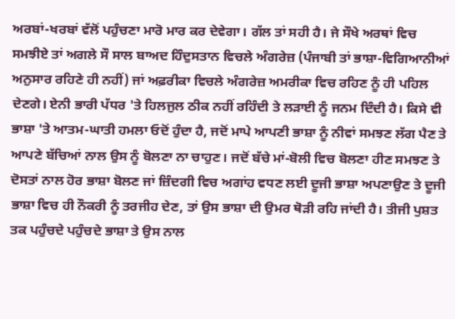ਅਰਬਾਂ-ਖਰਬਾਂ ਵੱਲੋਂ ਪਹੁੰਚਣਾ ਮਾਰੋ ਮਾਰ ਕਰ ਦੇਵੇਗਾ। ਗੱਲ ਤਾਂ ਸਹੀ ਹੈ। ਜੇ ਸੌਖੇ ਅਰਥਾਂ ਵਿਚ ਸਮਝੀਏ ਤਾਂ ਅਗਲੇ ਸੌ ਸਾਲ ਬਾਅਦ ਹਿੰਦੁਸਤਾਨ ਵਿਚਲੇ ਅੰਗਰੇਜ਼ (ਪੰਜਾਬੀ ਤਾਂ ਭਾਸ਼ਾ-ਵਿਗਿਆਨੀਆਂ ਅਨੁਸਾਰ ਰਹਿਣੇ ਹੀ ਨਹੀਂ) ਜਾਂ ਅਫ਼ਰੀਕਾ ਵਿਚਲੇ ਅੰਗਰੇਜ਼ ਅਮਰੀਕਾ ਵਿਚ ਰਹਿਣ ਨੂੰ ਹੀ ਪਹਿਲ ਦੇਣਗੇ। ਏਨੀ ਭਾਰੀ ਪੱਧਰ 'ਤੇ ਹਿਲਜੁਲ ਠੀਕ ਨਹੀਂ ਰਹਿੰਦੀ ਤੇ ਲੜਾਈ ਨੂੰ ਜਨਮ ਦਿੰਦੀ ਹੈ। ਕਿਸੇ ਵੀ ਭਾਸ਼ਾ 'ਤੇ ਆਤਮ-ਘਾਤੀ ਹਮਲਾ ਓਦੋਂ ਹੁੰਦਾ ਹੈ, ਜਦੋਂ ਮਾਪੇ ਆਪਣੀ ਭਾਸ਼ਾ ਨੂੰ ਨੀਵਾਂ ਸਮਝਣ ਲੱਗ ਪੈਣ ਤੇ ਆਪਣੇ ਬੱਚਿਆਂ ਨਾਲ ਉਸ ਨੂੰ ਬੋਲਣਾ ਨਾ ਚਾਹੁਣ। ਜਦੋਂ ਬੱਚੇ ਮਾਂ-ਬੋਲੀ ਵਿਚ ਬੋਲਣਾ ਹੀਣ ਸਮਝਣ ਤੇ ਦੋਸਤਾਂ ਨਾਲ ਹੋਰ ਭਾਸ਼ਾ ਬੋਲਣ ਜਾਂ ਜ਼ਿੰਦਗੀ ਵਿਚ ਅਗਾਂਹ ਵਧਣ ਲਈ ਦੂਜੀ ਭਾਸ਼ਾ ਅਪਣਾਉਣ ਤੇ ਦੂਜੀ ਭਾਸ਼ਾ ਵਿਚ ਹੀ ਨੌਕਰੀ ਨੂੰ ਤਰਜੀਹ ਦੇਣ, ਤਾਂ ਉਸ ਭਾਸ਼ਾ ਦੀ ਉਮਰ ਥੋੜੀ ਰਹਿ ਜਾਂਦੀ ਹੈ। ਤੀਜੀ ਪੁਸ਼ਤ ਤਕ ਪਹੁੰਚਦੇ ਪਹੁੰਚਦੇ ਭਾਸ਼ਾ ਤੇ ਉਸ ਨਾਲ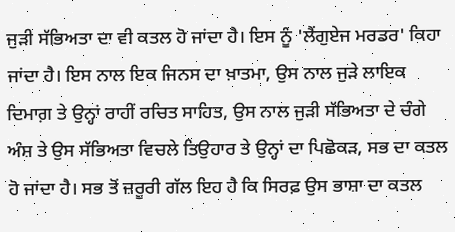ਜੁੜੀ ਸੱਭਿਅਤਾ ਦਾ ਵੀ ਕਤਲ ਹੋ ਜਾਂਦਾ ਹੈ। ਇਸ ਨੂੰ 'ਲੈਂਗੁਏਜ ਮਰਡਰ' ਕਿਹਾ ਜਾਂਦਾ ਹੈ। ਇਸ ਨਾਲ ਇਕ ਜਿਨਸ ਦਾ ਖ਼ਾਤਮਾ, ਉਸ ਨਾਲ ਜੁੜੇ ਲਾਇਕ ਦਿਮਾਗ਼ ਤੇ ਉਨ੍ਹਾਂ ਰਾਹੀਂ ਰਚਿਤ ਸਾਹਿਤ, ਉਸ ਨਾਲ ਜੁੜੀ ਸੱਭਿਅਤਾ ਦੇ ਚੰਗੇ ਅੰਸ਼ ਤੇ ਉਸ ਸੱਭਿਅਤਾ ਵਿਚਲੇ ਤਿਉਹਾਰ ਤੇ ਉਨ੍ਹਾਂ ਦਾ ਪਿਛੋਕੜ, ਸਭ ਦਾ ਕਤਲ ਹੋ ਜਾਂਦਾ ਹੈ। ਸਭ ਤੋਂ ਜ਼ਰੂਰੀ ਗੱਲ ਇਹ ਹੈ ਕਿ ਸਿਰਫ਼ ਉਸ ਭਾਸ਼ਾ ਦਾ ਕਤਲ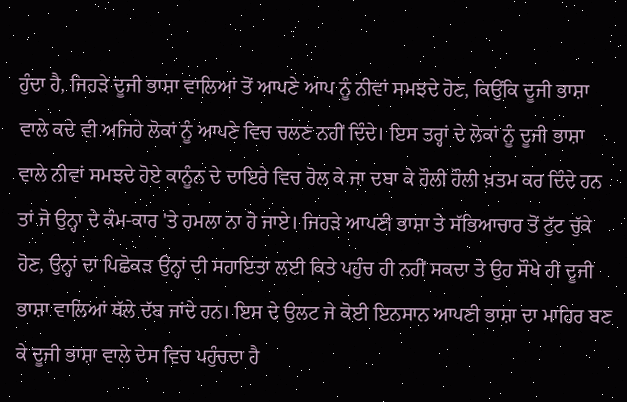ਹੁੰਦਾ ਹੈ, ਜਿਹੜੇ ਦੂਜੀ ਭਾਸ਼ਾ ਵਾਲਿਆਂ ਤੋਂ ਆਪਣੇ ਆਪ ਨੂੰ ਨੀਵਾਂ ਸਮਝਦੇ ਹੋਣ, ਕਿਉਂਕਿ ਦੂਜੀ ਭਾਸ਼ਾ ਵਾਲੇ ਕਦੇ ਵੀ ਅਜਿਹੇ ਲੋਕਾਂ ਨੂੰ ਆਪਣੇ ਵਿਚ ਚਲਣ ਨਹੀਂ ਦਿੰਦੇ। ਇਸ ਤਰ੍ਹਾਂ ਦੇ ਲੋਕਾਂ ਨੂੰ ਦੂਜੀ ਭਾਸ਼ਾ ਵਾਲੇ ਨੀਵਾਂ ਸਮਝਦੇ ਹੋਏ ਕਾਨੂੰਨ ਦੇ ਦਾਇਰੇ ਵਿਚ ਰੋਲ ਕੇ ਜਾ ਦਬਾ ਕੇ ਹੌਲੀ ਹੌਲੀ ਖ਼ਤਮ ਕਰ ਦਿੰਦੇ ਹਨ ਤਾਂ ਜੋ ਉਨ੍ਹਾ ਦੇ ਕੰਮ-ਕਾਰ 'ਤੇ ਹਮਲਾ ਨਾ ਹੋ ਜਾਏ। ਜਿਹੜੇ ਆਪਣੀ ਭਾਸ਼ਾ ਤੇ ਸੱਭਿਆਚਾਰ ਤੋਂ ਟੁੱਟ ਚੁੱਕੇ ਹੋਣ, ਉਨ੍ਹਾਂ ਦਾ ਪਿਛੋਕੜ ਉਨ੍ਹਾਂ ਦੀ ਸਹਾਇਤਾ ਲਈ ਕਿਤੇ ਪਹੁੰਚ ਹੀ ਨਹੀਂ ਸਕਦਾ ਤੇ ਉਹ ਸੌਖੇ ਹੀ ਦੂਜੀ ਭਾਸ਼ਾ ਵਾਲਿਆਂ ਥੱਲੇ ਦੱਬ ਜਾਂਦੇ ਹਨ। ਇਸ ਦੇ ਉਲਟ ਜੇ ਕੋਈ ਇਨਸਾਨ ਆਪਣੀ ਭਾਸ਼ਾ ਦਾ ਮਾਹਿਰ ਬਣ ਕੇ ਦੂਜੀ ਭਾਸ਼ਾ ਵਾਲੇ ਦੇਸ ਵਿਚ ਪਹੁੰਚਦਾ ਹੈ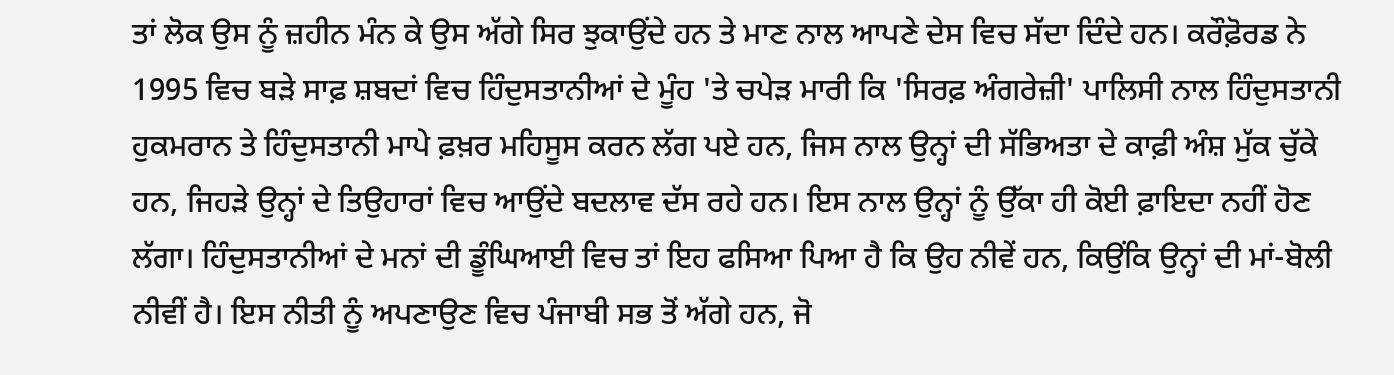ਤਾਂ ਲੋਕ ਉਸ ਨੂੰ ਜ਼ਹੀਨ ਮੰਨ ਕੇ ਉਸ ਅੱਗੇ ਸਿਰ ਝੁਕਾਉਂਦੇ ਹਨ ਤੇ ਮਾਣ ਨਾਲ ਆਪਣੇ ਦੇਸ ਵਿਚ ਸੱਦਾ ਦਿੰਦੇ ਹਨ। ਕਰੌਫ਼ੋਰਡ ਨੇ 1995 ਵਿਚ ਬੜੇ ਸਾਫ਼ ਸ਼ਬਦਾਂ ਵਿਚ ਹਿੰਦੁਸਤਾਨੀਆਂ ਦੇ ਮੂੰਹ 'ਤੇ ਚਪੇੜ ਮਾਰੀ ਕਿ 'ਸਿਰਫ਼ ਅੰਗਰੇਜ਼ੀ' ਪਾਲਿਸੀ ਨਾਲ ਹਿੰਦੁਸਤਾਨੀ ਹੁਕਮਰਾਨ ਤੇ ਹਿੰਦੁਸਤਾਨੀ ਮਾਪੇ ਫ਼ਖ਼ਰ ਮਹਿਸੂਸ ਕਰਨ ਲੱਗ ਪਏ ਹਨ, ਜਿਸ ਨਾਲ ਉਨ੍ਹਾਂ ਦੀ ਸੱਭਿਅਤਾ ਦੇ ਕਾਫ਼ੀ ਅੰਸ਼ ਮੁੱਕ ਚੁੱਕੇ ਹਨ, ਜਿਹੜੇ ਉਨ੍ਹਾਂ ਦੇ ਤਿਉਹਾਰਾਂ ਵਿਚ ਆਉਂਦੇ ਬਦਲਾਵ ਦੱਸ ਰਹੇ ਹਨ। ਇਸ ਨਾਲ ਉਨ੍ਹਾਂ ਨੂੰ ਉੱਕਾ ਹੀ ਕੋਈ ਫ਼ਾਇਦਾ ਨਹੀਂ ਹੋਣ ਲੱਗਾ। ਹਿੰਦੁਸਤਾਨੀਆਂ ਦੇ ਮਨਾਂ ਦੀ ਡੂੰਘਿਆਈ ਵਿਚ ਤਾਂ ਇਹ ਫਸਿਆ ਪਿਆ ਹੈ ਕਿ ਉਹ ਨੀਵੇਂ ਹਨ, ਕਿਉਂਕਿ ਉਨ੍ਹਾਂ ਦੀ ਮਾਂ-ਬੋਲੀ ਨੀਵੀਂ ਹੈ। ਇਸ ਨੀਤੀ ਨੂੰ ਅਪਣਾਉਣ ਵਿਚ ਪੰਜਾਬੀ ਸਭ ਤੋਂ ਅੱਗੇ ਹਨ, ਜੋ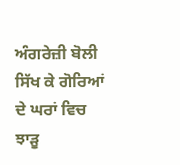ਅੰਗਰੇਜ਼ੀ ਬੋਲੀ ਸਿੱਖ ਕੇ ਗੋਰਿਆਂ ਦੇ ਘਰਾਂ ਵਿਚ ਝਾੜੂ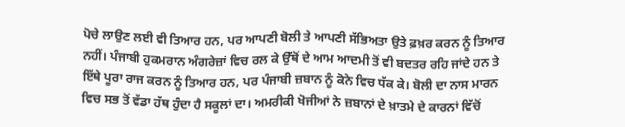ਪੋਚੇ ਲਾਉਣ ਲਈ ਵੀ ਤਿਆਰ ਹਨ, ਪਰ ਆਪਣੀ ਬੋਲੀ ਤੇ ਆਪਣੀ ਸੱਭਿਅਤਾ ਉਤੇ ਫ਼ਖ਼ਰ ਕਰਨ ਨੂੰ ਤਿਆਰ ਨਹੀਂ। ਪੰਜਾਬੀ ਹੁਕਮਰਾਨ ਅੰਗਰੇਜ਼ਾਂ ਵਿਚ ਰਲ ਕੇ ਉੱਥੋਂ ਦੇ ਆਮ ਆਦਮੀ ਤੋਂ ਵੀ ਬਦਤਰ ਰਹਿ ਜਾਂਦੇ ਹਨ ਤੇ ਇੱਥੇ ਪੂਰਾ ਰਾਜ ਕਰਨ ਨੂੰ ਤਿਆਰ ਹਨ, ਪਰ ਪੰਜਾਬੀ ਜ਼ਬਾਨ ਨੂੰ ਕੋਨੇ ਵਿਚ ਧੱਕ ਕੇ। ਬੋਲੀ ਦਾ ਨਾਸ ਮਾਰਨ ਵਿਚ ਸਭ ਤੋਂ ਵੱਡਾ ਹੱਥ ਹੁੰਦਾ ਹੈ ਸਕੂਲਾਂ ਦਾ। ਅਮਰੀਕੀ ਖੋਜੀਆਂ ਨੇ ਜ਼ਬਾਨਾਂ ਦੇ ਖ਼ਾਤਮੇ ਦੇ ਕਾਰਨਾਂ ਵਿੱਚੋਂ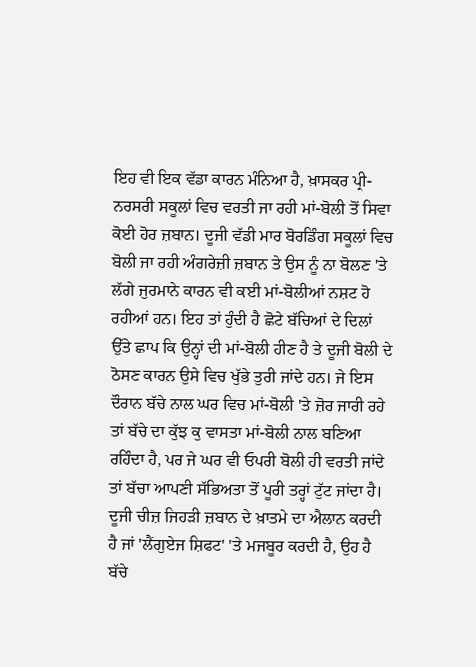ਇਹ ਵੀ ਇਕ ਵੱਡਾ ਕਾਰਨ ਮੰਨਿਆ ਹੈ, ਖ਼ਾਸਕਰ ਪ੍ਰੀ-ਨਰਸਰੀ ਸਕੂਲਾਂ ਵਿਚ ਵਰਤੀ ਜਾ ਰਹੀ ਮਾਂ-ਬੋਲੀ ਤੋਂ ਸਿਵਾ ਕੋਈ ਹੋਰ ਜ਼ਬਾਨ। ਦੂਜੀ ਵੱਡੀ ਮਾਰ ਬੋਰਡਿੰਗ ਸਕੂਲਾਂ ਵਿਚ ਬੋਲੀ ਜਾ ਰਹੀ ਅੰਗਰੇਜ਼ੀ ਜ਼ਬਾਨ ਤੇ ਉਸ ਨੂੰ ਨਾ ਬੋਲਣ 'ਤੇ ਲੱਗੇ ਜੁਰਮਾਨੇ ਕਾਰਨ ਵੀ ਕਈ ਮਾਂ-ਬੋਲੀਆਂ ਨਸ਼ਟ ਹੋ ਰਹੀਆਂ ਹਨ। ਇਹ ਤਾਂ ਹੁੰਦੀ ਹੈ ਛੋਟੇ ਬੱਚਿਆਂ ਦੇ ਦਿਲਾਂ ਉੱਤੇ ਛਾਪ ਕਿ ਉਨ੍ਹਾਂ ਦੀ ਮਾਂ-ਬੋਲੀ ਹੀਣ ਹੈ ਤੇ ਦੂਜੀ ਬੋਲੀ ਦੇ ਠੋਸਣ ਕਾਰਨ ਉਸੇ ਵਿਚ ਖੁੱਭੇ ਤੁਰੀ ਜਾਂਦੇ ਹਨ। ਜੇ ਇਸ ਦੌਰਾਨ ਬੱਚੇ ਨਾਲ ਘਰ ਵਿਚ ਮਾਂ-ਬੋਲੀ 'ਤੇ ਜ਼ੋਰ ਜਾਰੀ ਰਹੇ ਤਾਂ ਬੱਚੇ ਦਾ ਕੁੱਝ ਕੁ ਵਾਸਤਾ ਮਾਂ-ਬੋਲੀ ਨਾਲ ਬਣਿਆ ਰਹਿੰਦਾ ਹੈ, ਪਰ ਜੇ ਘਰ ਵੀ ਓਪਰੀ ਬੋਲੀ ਹੀ ਵਰਤੀ ਜਾਂਦੇ ਤਾਂ ਬੱਚਾ ਆਪਣੀ ਸੱਭਿਅਤਾ ਤੋਂ ਪੂਰੀ ਤਰ੍ਹਾਂ ਟੁੱਟ ਜਾਂਦਾ ਹੈ। ਦੂਜੀ ਚੀਜ਼ ਜਿਹੜੀ ਜ਼ਬਾਨ ਦੇ ਖ਼ਾਤਮੇ ਦਾ ਐਲਾਨ ਕਰਦੀ ਹੈ ਜਾਂ 'ਲੈਂਗੁਏਜ ਸ਼ਿਫਟ' 'ਤੇ ਮਜਬੂਰ ਕਰਦੀ ਹੈ, ਉਹ ਹੈ ਬੱਚੇ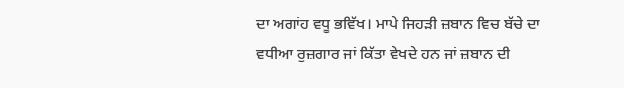ਦਾ ਅਗਾਂਹ ਵਧੂ ਭਵਿੱਖ। ਮਾਪੇ ਜਿਹੜੀ ਜ਼ਬਾਨ ਵਿਚ ਬੱਚੇ ਦਾ ਵਧੀਆ ਰੁਜ਼ਗਾਰ ਜਾਂ ਕਿੱਤਾ ਵੇਖਦੇ ਹਨ ਜਾਂ ਜ਼ਬਾਨ ਦੀ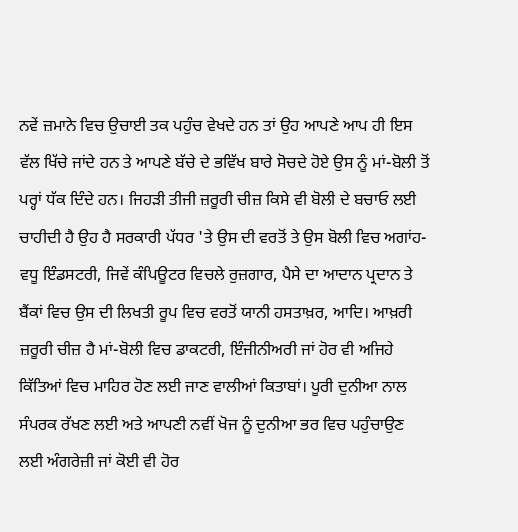ਨਵੇਂ ਜ਼ਮਾਨੇ ਵਿਚ ਉਚਾਈ ਤਕ ਪਹੁੰਚ ਵੇਖਦੇ ਹਨ ਤਾਂ ਉਹ ਆਪਣੇ ਆਪ ਹੀ ਇਸ ਵੱਲ ਖਿੱਚੇ ਜਾਂਦੇ ਹਨ ਤੇ ਆਪਣੇ ਬੱਚੇ ਦੇ ਭਵਿੱਖ ਬਾਰੇ ਸੋਚਦੇ ਹੋਏ ਉਸ ਨੂੰ ਮਾਂ-ਬੋਲੀ ਤੋਂ ਪਰ੍ਹਾਂ ਧੱਕ ਦਿੰਦੇ ਹਨ। ਜਿਹੜੀ ਤੀਜੀ ਜ਼ਰੂਰੀ ਚੀਜ਼ ਕਿਸੇ ਵੀ ਬੋਲੀ ਦੇ ਬਚਾਓ ਲਈ ਚਾਹੀਦੀ ਹੈ ਉਹ ਹੈ ਸਰਕਾਰੀ ਪੱਧਰ 'ਤੇ ਉਸ ਦੀ ਵਰਤੋਂ ਤੇ ਉਸ ਬੋਲੀ ਵਿਚ ਅਗਾਂਹ-ਵਧੂ ਇੰਡਸਟਰੀ, ਜਿਵੇਂ ਕੰਪਿਊਟਰ ਵਿਚਲੇ ਰੁਜ਼ਗਾਰ, ਪੈਸੇ ਦਾ ਆਦਾਨ ਪ੍ਰਦਾਨ ਤੇ ਬੈਂਕਾਂ ਵਿਚ ਉਸ ਦੀ ਲਿਖਤੀ ਰੂਪ ਵਿਚ ਵਰਤੋਂ ਯਾਨੀ ਹਸਤਾਖ਼ਰ, ਆਦਿ। ਆਖ਼ਰੀ ਜ਼ਰੂਰੀ ਚੀਜ਼ ਹੈ ਮਾਂ-ਬੋਲੀ ਵਿਚ ਡਾਕਟਰੀ, ਇੰਜੀਨੀਅਰੀ ਜਾਂ ਹੋਰ ਵੀ ਅਜਿਹੇ ਕਿੱਤਿਆਂ ਵਿਚ ਮਾਹਿਰ ਹੋਣ ਲਈ ਜਾਣ ਵਾਲੀਆਂ ਕਿਤਾਬਾਂ। ਪੂਰੀ ਦੁਨੀਆ ਨਾਲ ਸੰਪਰਕ ਰੱਖਣ ਲਈ ਅਤੇ ਆਪਣੀ ਨਵੀਂ ਖੋਜ ਨੂੰ ਦੁਨੀਆ ਭਰ ਵਿਚ ਪਹੁੰਚਾਉਣ ਲਈ ਅੰਗਰੇਜ਼ੀ ਜਾਂ ਕੋਈ ਵੀ ਹੋਰ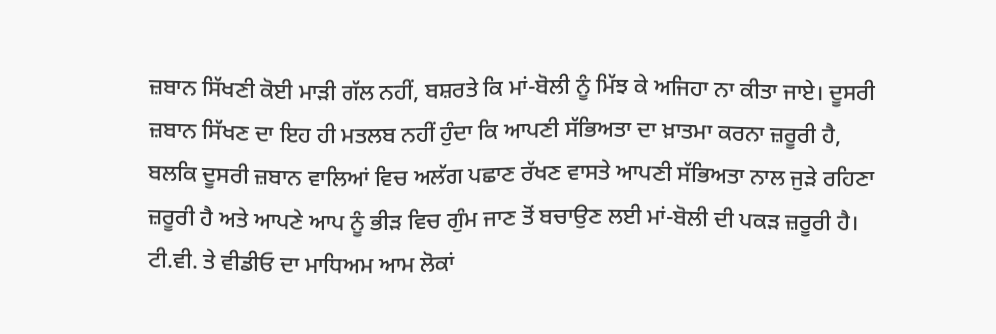ਜ਼ਬਾਨ ਸਿੱਖਣੀ ਕੋਈ ਮਾੜੀ ਗੱਲ ਨਹੀਂ, ਬਸ਼ਰਤੇ ਕਿ ਮਾਂ-ਬੋਲੀ ਨੂੰ ਮਿੱਝ ਕੇ ਅਜਿਹਾ ਨਾ ਕੀਤਾ ਜਾਏ। ਦੂਸਰੀ ਜ਼ਬਾਨ ਸਿੱਖਣ ਦਾ ਇਹ ਹੀ ਮਤਲਬ ਨਹੀਂ ਹੁੰਦਾ ਕਿ ਆਪਣੀ ਸੱਭਿਅਤਾ ਦਾ ਖ਼ਾਤਮਾ ਕਰਨਾ ਜ਼ਰੂਰੀ ਹੈ, ਬਲਕਿ ਦੂਸਰੀ ਜ਼ਬਾਨ ਵਾਲਿਆਂ ਵਿਚ ਅਲੱਗ ਪਛਾਣ ਰੱਖਣ ਵਾਸਤੇ ਆਪਣੀ ਸੱਭਿਅਤਾ ਨਾਲ ਜੁੜੇ ਰਹਿਣਾ ਜ਼ਰੂਰੀ ਹੈ ਅਤੇ ਆਪਣੇ ਆਪ ਨੂੰ ਭੀੜ ਵਿਚ ਗੁੰਮ ਜਾਣ ਤੋਂ ਬਚਾਉਣ ਲਈ ਮਾਂ-ਬੋਲੀ ਦੀ ਪਕੜ ਜ਼ਰੂਰੀ ਹੈ। ਟੀ.ਵੀ. ਤੇ ਵੀਡੀਓ ਦਾ ਮਾਧਿਅਮ ਆਮ ਲੋਕਾਂ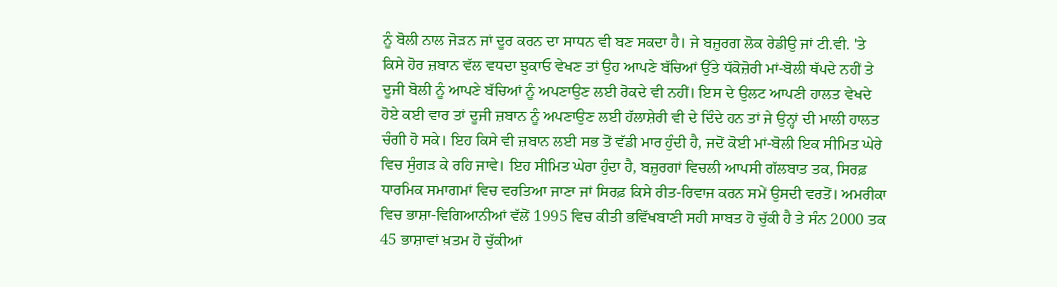ਨੂੰ ਬੋਲੀ ਨਾਲ ਜੋੜਨ ਜਾਂ ਦੂਰ ਕਰਨ ਦਾ ਸਾਧਨ ਵੀ ਬਣ ਸਕਦਾ ਹੈ। ਜੇ ਬਜ਼ੁਰਗ ਲੋਕ ਰੇਡੀਉ ਜਾਂ ਟੀ.ਵੀ. 'ਤੇ ਕਿਸੇ ਹੋਰ ਜ਼ਬਾਨ ਵੱਲ ਵਧਦਾ ਝੁਕਾਓ ਵੇਖਣ ਤਾਂ ਉਹ ਆਪਣੇ ਬੱਚਿਆਂ ਉੱਤੇ ਧੱਕੋਜ਼ੋਰੀ ਮਾਂ-ਬੋਲੀ ਥੱਪਦੇ ਨਹੀਂ ਤੇ ਦੂਜੀ ਬੋਲੀ ਨੂੰ ਆਪਣੇ ਬੱਚਿਆਂ ਨੂੰ ਅਪਣਾਉਣ ਲਈ ਰੋਕਦੇ ਵੀ ਨਹੀਂ। ਇਸ ਦੇ ਉਲਟ ਆਪਣੀ ਹਾਲਤ ਵੇਖਦੇ ਹੋਏ ਕਈ ਵਾਰ ਤਾਂ ਦੂਜੀ ਜ਼ਬਾਨ ਨੂੰ ਅਪਣਾਉਣ ਲਈ ਹੱਲਾਸ਼ੇਰੀ ਵੀ ਦੇ ਦਿੰਦੇ ਹਨ ਤਾਂ ਜੇ ਉਨ੍ਹਾਂ ਦੀ ਮਾਲੀ ਹਾਲਤ ਚੰਗੀ ਹੋ ਸਕੇ। ਇਹ ਕਿਸੇ ਵੀ ਜ਼ਬਾਨ ਲਈ ਸਭ ਤੋਂ ਵੱਡੀ ਮਾਰ ਹੁੰਦੀ ਹੈ, ਜਦੋਂ ਕੋਈ ਮਾਂ-ਬੋਲੀ ਇਕ ਸੀਮਿਤ ਘੇਰੇ ਵਿਚ ਸੁੰਗੜ ਕੇ ਰਹਿ ਜਾਵੇ। ਇਹ ਸੀਮਿਤ ਘੇਰਾ ਹੁੰਦਾ ਹੈ, ਬਜ਼ੁਰਗਾਂ ਵਿਚਲੀ ਆਪਸੀ ਗੱਲਬਾਤ ਤਕ, ਸਿਰਫ਼ ਧਾਰਮਿਕ ਸਮਾਗਮਾਂ ਵਿਚ ਵਰਤਿਆ ਜਾਣਾ ਜਾਂ ਸਿਰਫ਼ ਕਿਸੇ ਰੀਤ-ਰਿਵਾਜ ਕਰਨ ਸਮੇਂ ਉਸਦੀ ਵਰਤੋਂ। ਅਮਰੀਕਾ ਵਿਚ ਭਾਸ਼ਾ-ਵਿਗਿਆਨੀਆਂ ਵੱਲੋਂ 1995 ਵਿਚ ਕੀਤੀ ਭਵਿੱਖਬਾਣੀ ਸਹੀ ਸਾਬਤ ਹੋ ਚੁੱਕੀ ਹੈ ਤੇ ਸੰਨ 2000 ਤਕ 45 ਭਾਸ਼ਾਵਾਂ ਖ਼ਤਮ ਹੋ ਚੁੱਕੀਆਂ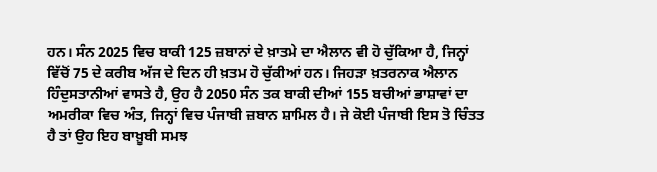ਹਨ। ਸੰਨ 2025 ਵਿਚ ਬਾਕੀ 125 ਜ਼ਬਾਨਾਂ ਦੇ ਖ਼ਾਤਮੇ ਦਾ ਐਲਾਨ ਵੀ ਹੋ ਚੁੱਕਿਆ ਹੈ, ਜਿਨ੍ਹਾਂ ਵਿੱਚੋਂ 75 ਦੇ ਕਰੀਬ ਅੱਜ ਦੇ ਦਿਨ ਹੀ ਖ਼ਤਮ ਹੋ ਚੁੱਕੀਆਂ ਹਨ। ਜਿਹੜਾ ਖ਼ਤਰਨਾਕ ਐਲਾਨ ਹਿੰਦੁਸਤਾਨੀਆਂ ਵਾਸਤੇ ਹੈ, ਉਹ ਹੈ 2050 ਸੰਨ ਤਕ ਬਾਕੀ ਦੀਆਂ 155 ਬਚੀਆਂ ਭਾਸ਼ਾਵਾਂ ਦਾ ਅਮਰੀਕਾ ਵਿਚ ਅੰਤ, ਜਿਨ੍ਹਾਂ ਵਿਚ ਪੰਜਾਬੀ ਜ਼ਬਾਨ ਸ਼ਾਮਿਲ ਹੈ। ਜੇ ਕੋਈ ਪੰਜਾਬੀ ਇਸ ਤੋ ਚਿੰਤਤ ਹੈ ਤਾਂ ਉਹ ਇਹ ਬਾਖ਼ੂਬੀ ਸਮਝ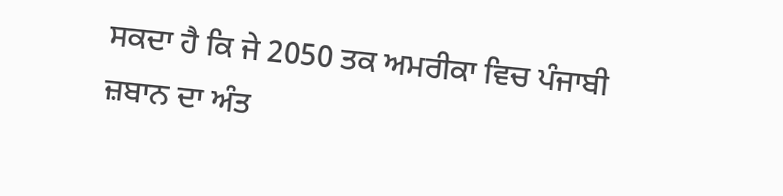ਸਕਦਾ ਹੈ ਕਿ ਜੇ 2050 ਤਕ ਅਮਰੀਕਾ ਵਿਚ ਪੰਜਾਬੀ ਜ਼ਬਾਨ ਦਾ ਅੰਤ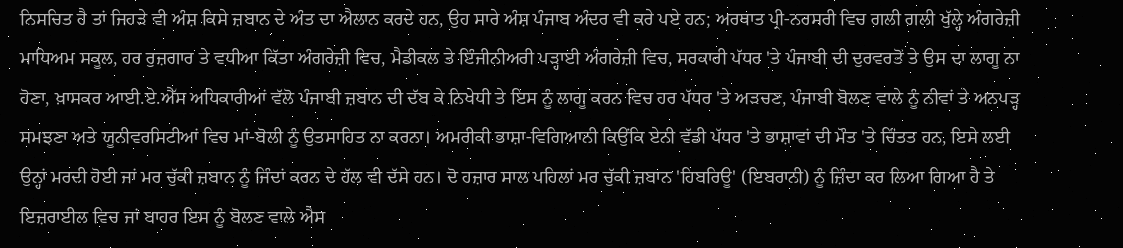ਨਿਸਚਿਤ ਹੈ ਤਾਂ ਜਿਹੜੇ ਵੀ ਅੰਸ਼ ਕਿਸੇ ਜ਼ਬਾਨ ਦੇ ਅੰਤ ਦਾ ਐਲਾਨ ਕਰਦੇ ਹਨ, ਉਹ ਸਾਰੇ ਅੰਸ਼ ਪੰਜਾਬ ਅੰਦਰ ਵੀ ਕਰੇ ਪਏ ਹਨ; ਅਰਥਾਤ ਪ੍ਰੀ-ਨਰਸਰੀ ਵਿਚ ਗਲੀ ਗਲੀ ਖੁੱਲ੍ਹੇ ਅੰਗਰੇਜ਼ੀ ਮਾਧਿਅਮ ਸਕੂਲ, ਹਰ ਰੁਜ਼ਗਾਰ ਤੇ ਵਧੀਆ ਕਿੱਤਾ ਅੰਗਰੇਜ਼ੀ ਵਿਚ, ਮੈਡੀਕਲ ਤੇ ਇੰਜੀਨੀਅਰੀ ਪੜ੍ਹਾਈ ਅੰਗਰੇਜ਼ੀ ਵਿਚ, ਸਰਕਾਰੀ ਪੱਧਰ 'ਤੇ ਪੰਜਾਬੀ ਦੀ ਦੁਰਵਰਤੋਂ ਤੇ ਉਸ ਦਾ ਲਾਗੂ ਨਾ ਹੋਣਾ, ਖ਼ਾਸਕਰ ਆਈ.ਏ.ਐੱਸ ਅਧਿਕਾਰੀਆਂ ਵੱਲੋ ਪੰਜਾਬੀ ਜ਼ਬਾਨ ਦੀ ਦੱਬ ਕੇ ਨਿਖੇਧੀ ਤੇ ਇਸ ਨੂੰ ਲਾਗੂ ਕਰਨ ਵਿਚ ਹਰ ਪੱਧਰ 'ਤੇ ਅੜਚਣ, ਪੰਜਾਬੀ ਬੋਲਣ ਵਾਲੇ ਨੂੰ ਨੀਵਾਂ ਤੇ ਅਨਪੜ੍ਹ ਸਮਝਣਾ ਅਤੇ ਯੂਨੀਵਰਸਿਟੀਆਂ ਵਿਚ ਮਾਂ-ਬੋਲੀ ਨੂੰ ਉਤਸਾਹਿਤ ਨਾ ਕਰਨਾ। ਅਮਰੀਕੀ ਭਾਸ਼ਾ-ਵਿਗਿਆਨੀ ਕਿਉਂਕਿ ਏਨੀ ਵੱਡੀ ਪੱਧਰ 'ਤੇ ਭਾਸ਼ਾਵਾਂ ਦੀ ਮੌਤ 'ਤੇ ਚਿੰਤਤ ਹਨ, ਇਸੇ ਲਈ ਉਨ੍ਹਾਂ ਮਰਦੀ ਹੋਈ ਜਾਂ ਮਰ ਚੁੱਕੀ ਜ਼ਬਾਨ ਨੂੰ ਜਿੰਦਾਂ ਕਰਨ ਦੇ ਹੱਲ ਵੀ ਦੱਸੇ ਹਨ। ਦੋ ਹਜ਼ਾਰ ਸਾਲ ਪਹਿਲਾਂ ਮਰ ਚੁੱਕੀ ਜ਼ਬਾਨ 'ਹਿਬਰਿਊ' (ਇਬਰਾਨੀ) ਨੂੰ ਜ਼ਿੰਦਾ ਕਰ ਲਿਆ ਗਿਆ ਹੈ ਤੇ ਇਜ਼ਰਾਈਲ ਵਿਚ ਜਾਂ ਬਾਹਰ ਇਸ ਨੂੰ ਬੋਲਣ ਵਾਲੇ ਐਸ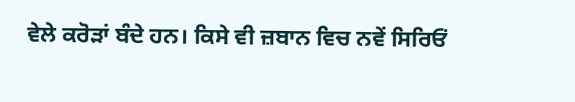ਵੇਲੇ ਕਰੋੜਾਂ ਬੰਦੇ ਹਨ। ਕਿਸੇ ਵੀ ਜ਼ਬਾਨ ਵਿਚ ਨਵੇਂ ਸਿਰਿਓਂ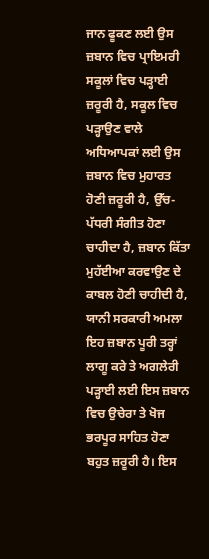ਜਾਨ ਫੂਕਣ ਲਈ ਉਸ ਜ਼ਬਾਨ ਵਿਚ ਪ੍ਰਾਇਮਰੀ ਸਕੂਲਾਂ ਵਿਚ ਪੜ੍ਹਾਈ ਜ਼ਰੂਰੀ ਹੈ, ਸਕੂਲ ਵਿਚ ਪੜ੍ਹਾਉਣ ਵਾਲੇ ਅਧਿਆਪਕਾਂ ਲਈ ਉਸ ਜ਼ਬਾਨ ਵਿਚ ਮੁਹਾਰਤ ਹੋਣੀ ਜ਼ਰੂਰੀ ਹੈ, ਉੱਚ-ਪੱਧਰੀ ਸੰਗੀਤ ਹੋਣਾ ਚਾਹੀਦਾ ਹੈ, ਜ਼ਬਾਨ ਕਿੱਤਾ ਮੁਹੱਈਆ ਕਰਵਾਉਣ ਦੇ ਕਾਬਲ ਹੋਣੀ ਚਾਹੀਦੀ ਹੈ, ਯਾਨੀ ਸਰਕਾਰੀ ਅਮਲਾ ਇਹ ਜ਼ਬਾਨ ਪੂਰੀ ਤਰ੍ਹਾਂ ਲਾਗੂ ਕਰੇ ਤੇ ਅਗਲੇਰੀ ਪੜ੍ਹਾਈ ਲਈ ਇਸ ਜ਼ਬਾਨ ਵਿਚ ਉਚੇਰਾ ਤੇ ਖੋਜ ਭਰਪੂਰ ਸਾਹਿਤ ਹੋਣਾ ਬਹੁਤ ਜ਼ਰੂਰੀ ਹੈ। ਇਸ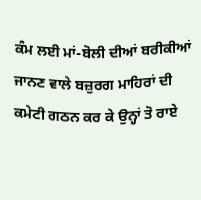ਕੰਮ ਲਈ ਮਾਂ-ਬੋਲੀ ਦੀਆਂ ਬਰੀਕੀਆਂ ਜਾਨਣ ਵਾਲੇ ਬਜ਼ੁਰਗ ਮਾਹਿਰਾਂ ਦੀ ਕਮੇਟੀ ਗਠਨ ਕਰ ਕੇ ਉਨ੍ਹਾਂ ਤੋ ਰਾਏ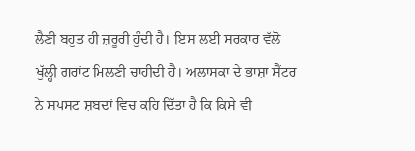ਲੈਣੀ ਬਹੁਤ ਹੀ ਜ਼ਰੂਰੀ ਹੁੰਦੀ ਹੈ। ਇਸ ਲਈ ਸਰਕਾਰ ਵੱਲੋ ਖੁੱਲ੍ਹੀ ਗਰਾਂਟ ਮਿਲਣੀ ਚਾਹੀਦੀ ਹੈ। ਅਲਾਸਕਾ ਦੇ ਭਾਸ਼ਾ ਸੈਂਟਰ ਨੇ ਸਪਸਟ ਸ਼ਬਦਾਂ ਵਿਚ ਕਹਿ ਦਿੱਤਾ ਹੈ ਕਿ ਕਿਸੇ ਵੀ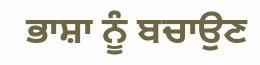ਭਾਸ਼ਾ ਨੂੰ ਬਚਾਉਣ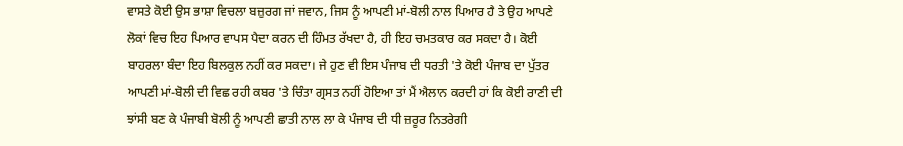ਵਾਸਤੇ ਕੋਈ ਉਸ ਭਾਸ਼ਾ ਵਿਚਲਾ ਬਜ਼ੁਰਗ ਜਾਂ ਜਵਾਨ, ਜਿਸ ਨੂੰ ਆਪਣੀ ਮਾਂ-ਬੋਲੀ ਨਾਲ ਪਿਆਰ ਹੈ ਤੇ ਉਹ ਆਪਣੇ ਲੋਕਾਂ ਵਿਚ ਇਹ ਪਿਆਰ ਵਾਪਸ ਪੈਦਾ ਕਰਨ ਦੀ ਹਿੰਮਤ ਰੱਖਦਾ ਹੈ, ਹੀ ਇਹ ਚਮਤਕਾਰ ਕਰ ਸਕਦਾ ਹੈ। ਕੋਈ ਬਾਹਰਲਾ ਬੰਦਾ ਇਹ ਬਿਲਕੁਲ ਨਹੀਂ ਕਰ ਸਕਦਾ। ਜੇ ਹੁਣ ਵੀ ਇਸ ਪੰਜਾਬ ਦੀ ਧਰਤੀ 'ਤੇ ਕੋਈ ਪੰਜਾਬ ਦਾ ਪੁੱਤਰ ਆਪਣੀ ਮਾਂ-ਬੋਲੀ ਦੀ ਵਿਛ ਰਹੀ ਕਬਰ 'ਤੇ ਚਿੰਤਾ ਗ੍ਰਸਤ ਨਹੀਂ ਹੋਇਆ ਤਾਂ ਮੈਂ ਐਲਾਨ ਕਰਦੀ ਹਾਂ ਕਿ ਕੋਈ ਰਾਣੀ ਦੀ ਝਾਂਸੀ ਬਣ ਕੇ ਪੰਜਾਬੀ ਬੋਲੀ ਨੂੰ ਆਪਣੀ ਛਾਤੀ ਨਾਲ ਲਾ ਕੇ ਪੰਜਾਬ ਦੀ ਧੀ ਜ਼ਰੂਰ ਨਿਤਰੇਗੀ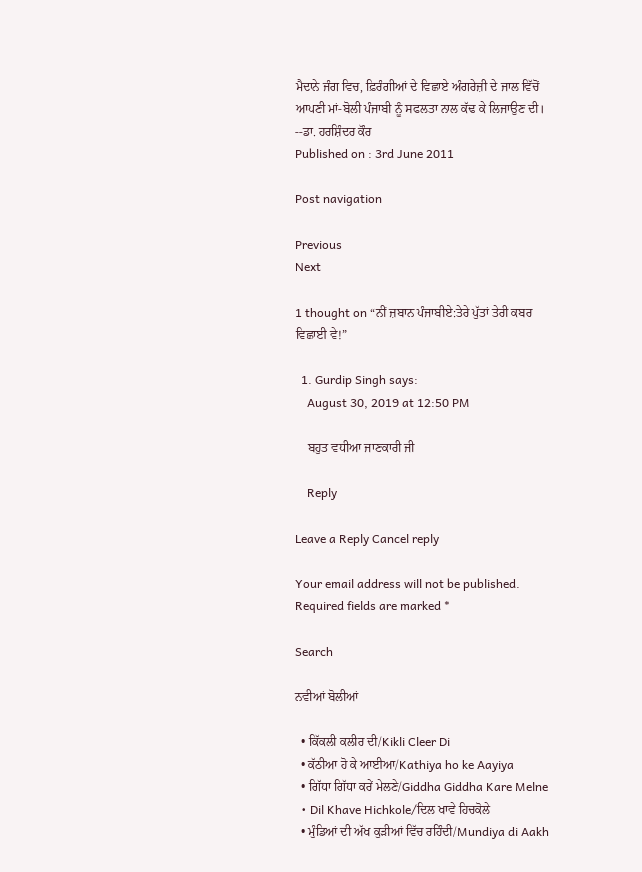ਮੈਦਾਨੇ ਜੰਗ ਵਿਚ, ਫ਼ਿਰੰਗੀਆਂ ਦੇ ਵਿਛਾਏ ਅੰਗਰੇਜ਼ੀ ਦੇ ਜਾਲ ਵਿੱਚੋਂ ਆਪਣੀ ਮਾਂ-ਬੋਲੀ ਪੰਜਾਬੀ ਨੂੰ ਸਫਲਤਾ ਨਾਲ ਕੱਢ ਕੇ ਲਿਜਾਉਣ ਦੀ। --ਡਾ. ਹਰਸ਼ਿੰਦਰ ਕੌਰ
Published on : 3rd June 2011

Post navigation

Previous
Next

1 thought on “ਨੀਂ ਜ਼ਬਾਨ ਪੰਜਾਬੀਏ:ਤੇਰੇ ਪੁੱਤਾਂ ਤੇਰੀ ਕਬਰ ਵਿਛਾਈ ਵੇ!”

  1. Gurdip Singh says:
    August 30, 2019 at 12:50 PM

    ਬਹੁਤ ਵਧੀਆ ਜਾਣਕਾਰੀ ਜੀ

    Reply

Leave a Reply Cancel reply

Your email address will not be published. Required fields are marked *

Search

ਨਵੀਆਂ ਬੋਲੀਆਂ

  • ਕਿੱਕਲੀ ਕਲੀਰ ਦੀ/Kikli Cleer Di
  • ਕੱਠੀਆ ਹੋ ਕੇ ਆਈਆ/Kathiya ho ke Aayiya
  • ਗਿੱਧਾ ਗਿੱਧਾ ਕਰੇਂ ਮੇਲਣੇ/Giddha Giddha Kare Melne
  • Dil Khave Hichkole/ਦਿਲ ਖਾਵੇ ਹਿਚਕੋਲੇ
  • ਮੁੰਡਿਆਂ ਦੀ ਅੱਖ ਕੁੜੀਆਂ ਵਿੱਚ ਰਹਿੰਦੀ/Mundiya di Aakh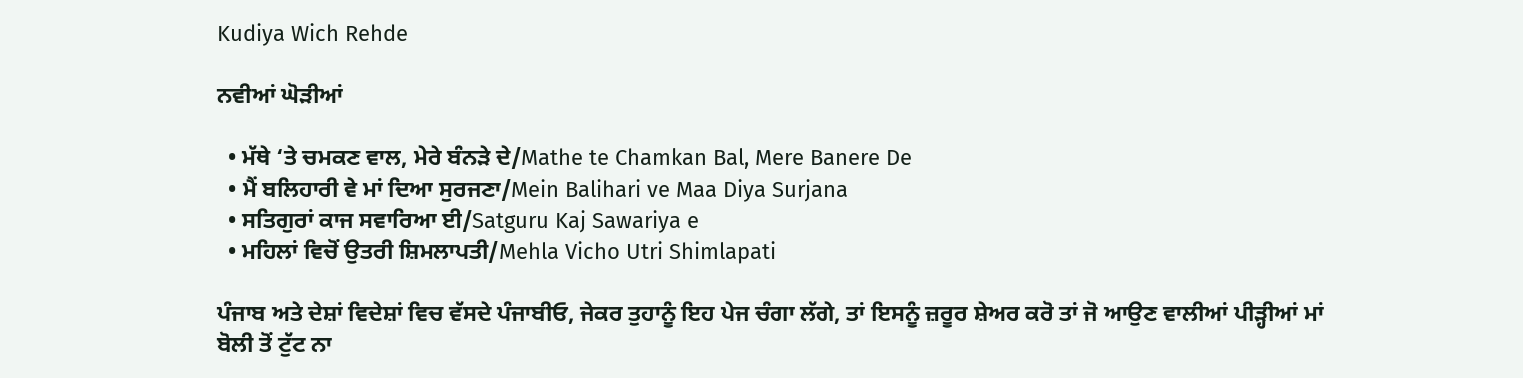Kudiya Wich Rehde

ਨਵੀਆਂ ਘੋੜੀਆਂ

  • ਮੱਥੇ ‘ਤੇ ਚਮਕਣ ਵਾਲ, ਮੇਰੇ ਬੰਨੜੇ ਦੇ/Mathe te Chamkan Bal, Mere Banere De
  • ਮੈਂ ਬਲਿਹਾਰੀ ਵੇ ਮਾਂ ਦਿਆ ਸੁਰਜਣਾ/Mein Balihari ve Maa Diya Surjana
  • ਸਤਿਗੁਰਾਂ ਕਾਜ ਸਵਾਰਿਆ ਈ/Satguru Kaj Sawariya e
  • ਮਹਿਲਾਂ ਵਿਚੋਂ ਉਤਰੀ ਸ਼ਿਮਲਾਪਤੀ/Mehla Vicho Utri Shimlapati

ਪੰਜਾਬ ਅਤੇ ਦੇਸ਼ਾਂ ਵਿਦੇਸ਼ਾਂ ਵਿਚ ਵੱਸਦੇ ਪੰਜਾਬੀਓ, ਜੇਕਰ ਤੁਹਾਨੂੰ ਇਹ ਪੇਜ ਚੰਗਾ ਲੱਗੇ, ਤਾਂ ਇਸਨੂੰ ਜ਼ਰੂਰ ਸ਼ੇਅਰ ਕਰੋ ਤਾਂ ਜੋ ਆਉਣ ਵਾਲੀਆਂ ਪੀੜ੍ਹੀਆਂ ਮਾਂ ਬੋਲੀ ਤੋਂ ਟੁੱਟ ਨਾ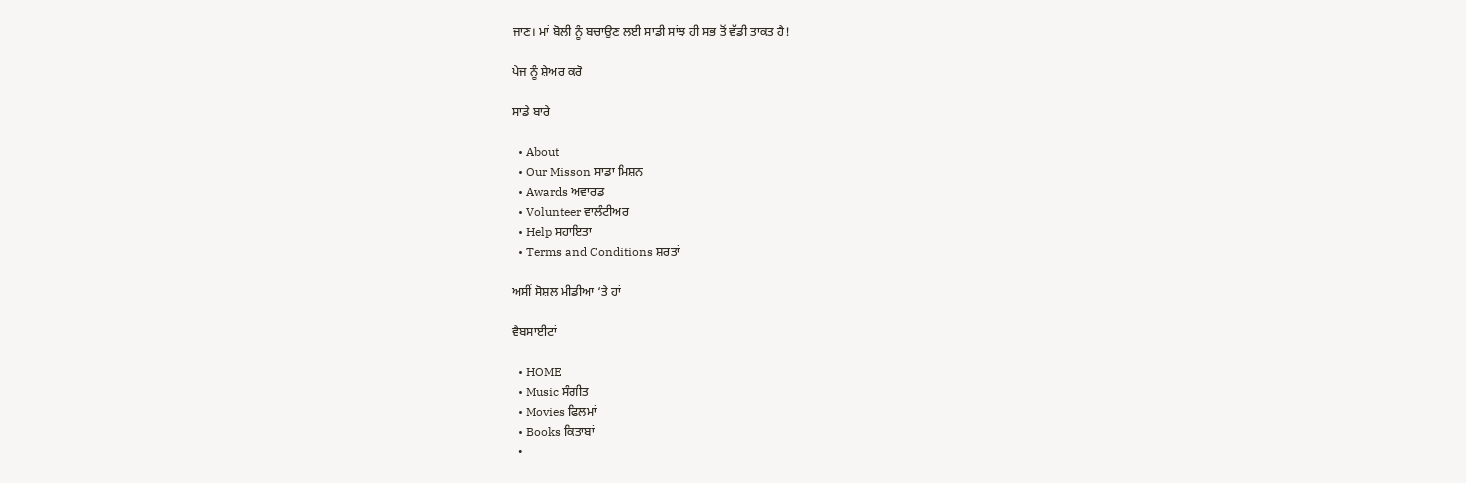ਜਾਣ। ਮਾਂ ਬੋਲੀ ਨੂੰ ਬਚਾਉਣ ਲਈ ਸਾਡੀ ਸਾਂਝ ਹੀ ਸਭ ਤੋਂ ਵੱਡੀ ਤਾਕਤ ਹੈ!

ਪੇਜ ਨੂੰ ਸ਼ੇਅਰ ਕਰੋ

ਸਾਡੇ ਬਾਰੇ

  • About
  • Our Misson ਸਾਡਾ ਮਿਸ਼ਨ
  • Awards ਅਵਾਰਡ
  • Volunteer ਵਾਲੰਟੀਅਰ
  • Help ਸਹਾਇਤਾ
  • Terms and Conditions ਸ਼ਰਤਾਂ

ਅਸੀਂ ਸੋਸ਼ਲ ਮੀਡੀਆ ‘ਤੇ ਹਾਂ

ਵੈਬਸਾਈਟਾਂ

  • HOME
  • Music ਸੰਗੀਤ
  • Movies ਫਿਲਮਾਂ
  • Books ਕਿਤਾਬਾਂ
  •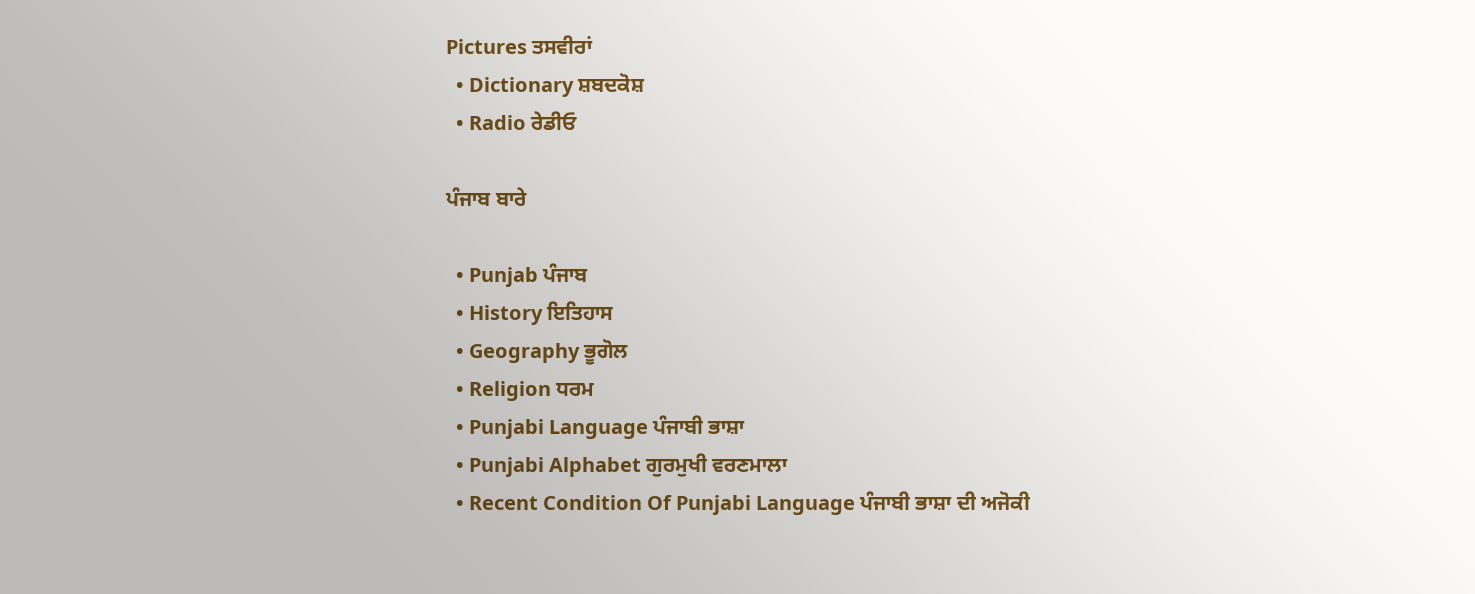Pictures ਤਸਵੀਰਾਂ
  • Dictionary ਸ਼ਬਦਕੋਸ਼
  • Radio ਰੇਡੀਓ

ਪੰਜਾਬ ਬਾਰੇ

  • Punjab ਪੰਜਾਬ
  • History ਇਤਿਹਾਸ
  • Geography ਭੂਗੋਲ
  • Religion ਧਰਮ
  • Punjabi Language ਪੰਜਾਬੀ ਭਾਸ਼ਾ
  • Punjabi Alphabet ਗੁਰਮੁਖੀ ਵਰਣਮਾਲਾ
  • Recent Condition Of Punjabi Language ਪੰਜਾਬੀ ਭਾਸ਼ਾ ਦੀ ਅਜੋਕੀ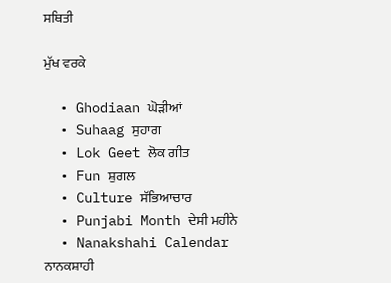ਸਥਿਤੀ

ਮੁੱਖ ਵਰਕੇ

  • Ghodiaan ਘੋੜੀਆਂ
  • Suhaag ਸੁਹਾਗ
  • Lok Geet ਲੋਕ ਗੀਤ
  • Fun ਸ਼ੁਗਲ
  • Culture ਸੱਭਿਆਚਾਰ
  • Punjabi Month ਦੇਸੀ ਮਹੀਨੇ
  • Nanakshahi Calendar ਨਾਨਕਸ਼ਾਹੀ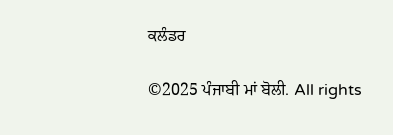ਕਲੰਡਰ

©2025 ਪੰਜਾਬੀ ਮਾਂ ਬੋਲੀ. All rights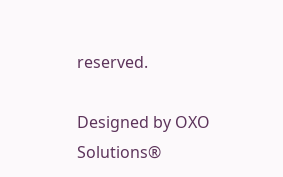reserved.

Designed by OXO Solutions®